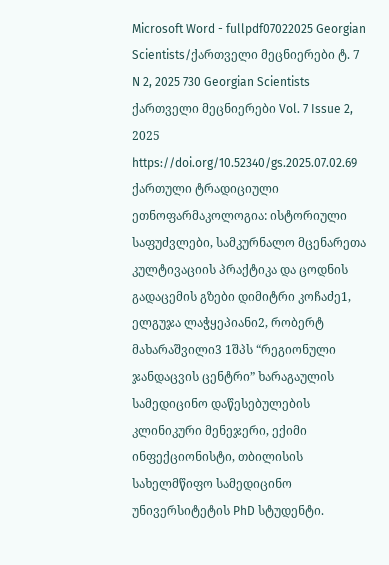Microsoft Word - fullpdf07022025 Georgian Scientists/ქართველი მეცნიერები ტ. 7 N 2, 2025 730 Georgian Scientists ქართველი მეცნიერები Vol. 7 Issue 2, 2025 https://doi.org/10.52340/gs.2025.07.02.69 ქართული ტრადიციული ეთნოფარმაკოლოგია: ისტორიული საფუძვლები, სამკურნალო მცენარეთა კულტივაციის პრაქტიკა და ცოდნის გადაცემის გზები დიმიტრი კოჩაძე1, ელგუჯა ლაჭყეპიანი2, რობერტ მახარაშვილი3 1შპს “რეგიონული ჯანდაცვის ცენტრი” ხარაგაულის სამედიცინო დაწესებულების კლინიკური მენეჯერი, ექიმი ინფექციონისტი, თბილისის სახელმწიფო სამედიცინო უნივერსიტეტის PhD სტუდენტი.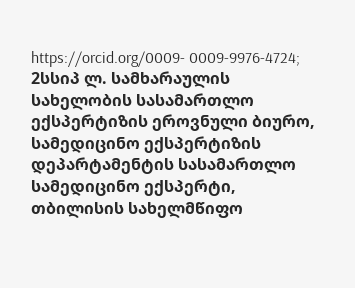https://orcid.org/0009- 0009-9976-4724; 2სსიპ ლ. სამხარაულის სახელობის სასამართლო ექსპერტიზის ეროვნული ბიურო, სამედიცინო ექსპერტიზის დეპარტამენტის სასამართლო სამედიცინო ექსპერტი, თბილისის სახელმწიფო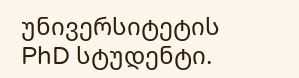უნივერსიტეტის PhD სტუდენტი.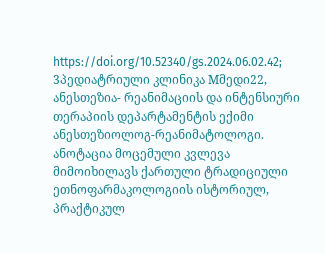https://doi.org/10.52340/gs.2024.06.02.42; 3პედიატრიული კლინიკა Mმედი22, ანესთეზია- რეანიმაციის და ინტენსიური თერაპიის დეპარტამენტის ექიმი ანესთეზიოლოგ-რეანიმატოლოგი. ანოტაცია მოცემული კვლევა მიმოიხილავს ქართული ტრადიციული ეთნოფარმაკოლოგიის ისტორიულ, პრაქტიკულ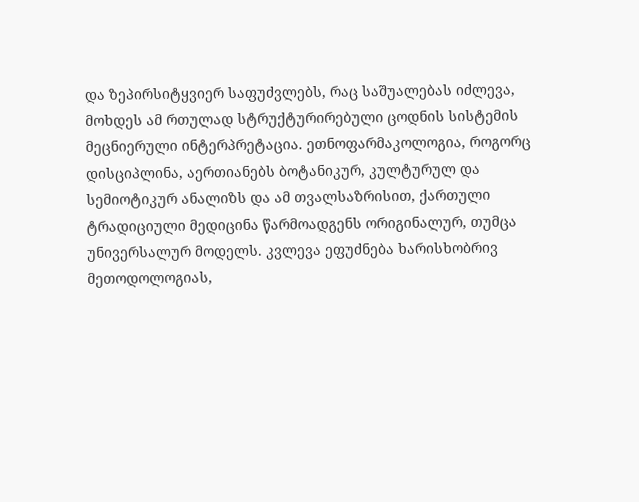და ზეპირსიტყვიერ საფუძვლებს, რაც საშუალებას იძლევა, მოხდეს ამ რთულად სტრუქტურირებული ცოდნის სისტემის მეცნიერული ინტერპრეტაცია. ეთნოფარმაკოლოგია, როგორც დისციპლინა, აერთიანებს ბოტანიკურ, კულტურულ და სემიოტიკურ ანალიზს და ამ თვალსაზრისით, ქართული ტრადიციული მედიცინა წარმოადგენს ორიგინალურ, თუმცა უნივერსალურ მოდელს. კვლევა ეფუძნება ხარისხობრივ მეთოდოლოგიას,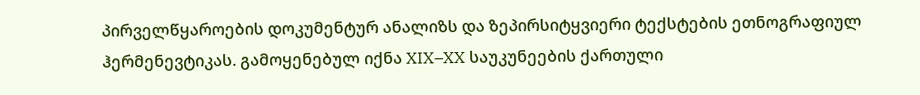პირველწყაროების დოკუმენტურ ანალიზს და ზეპირსიტყვიერი ტექსტების ეთნოგრაფიულ ჰერმენევტიკას. გამოყენებულ იქნა XIX–XX საუკუნეების ქართული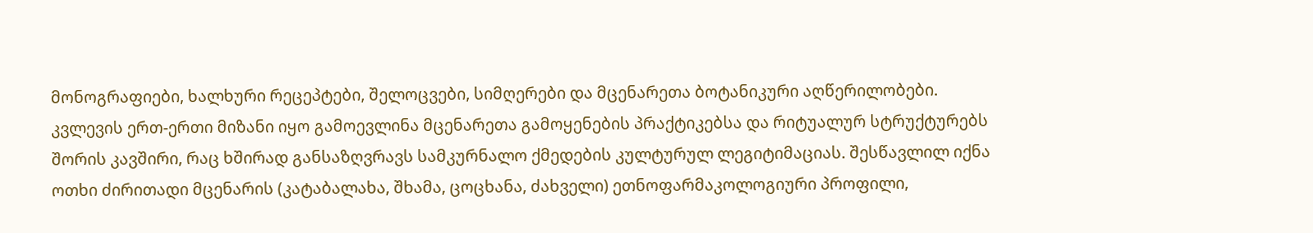მონოგრაფიები, ხალხური რეცეპტები, შელოცვები, სიმღერები და მცენარეთა ბოტანიკური აღწერილობები. კვლევის ერთ-ერთი მიზანი იყო გამოევლინა მცენარეთა გამოყენების პრაქტიკებსა და რიტუალურ სტრუქტურებს შორის კავშირი, რაც ხშირად განსაზღვრავს სამკურნალო ქმედების კულტურულ ლეგიტიმაციას. შესწავლილ იქნა ოთხი ძირითადი მცენარის (კატაბალახა, შხამა, ცოცხანა, ძახველი) ეთნოფარმაკოლოგიური პროფილი,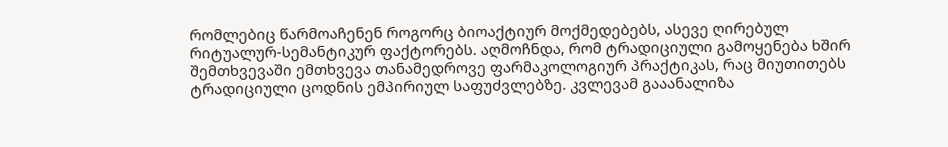რომლებიც წარმოაჩენენ როგორც ბიოაქტიურ მოქმედებებს, ასევე ღირებულ რიტუალურ-სემანტიკურ ფაქტორებს. აღმოჩნდა, რომ ტრადიციული გამოყენება ხშირ შემთხვევაში ემთხვევა თანამედროვე ფარმაკოლოგიურ პრაქტიკას, რაც მიუთითებს ტრადიციული ცოდნის ემპირიულ საფუძვლებზე. კვლევამ გააანალიზა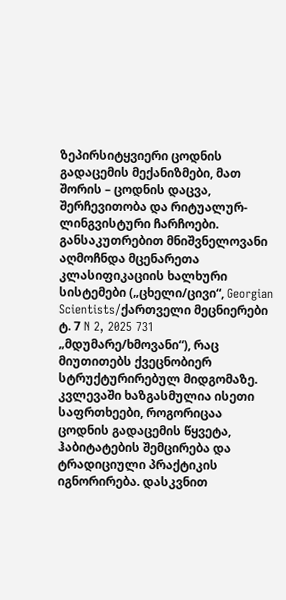ზეპირსიტყვიერი ცოდნის გადაცემის მექანიზმები, მათ შორის – ცოდნის დაცვა, შერჩევითობა და რიტუალურ-ლინგვისტური ჩარჩოები. განსაკუთრებით მნიშვნელოვანი აღმოჩნდა მცენარეთა კლასიფიკაციის ხალხური სისტემები („ცხელი/ცივი“, Georgian Scientists/ქართველი მეცნიერები ტ. 7 N 2, 2025 731 „მდუმარე/ხმოვანი“), რაც მიუთითებს ქვეცნობიერ სტრუქტურირებულ მიდგომაზე. კვლევაში ხაზგასმულია ისეთი საფრთხეები, როგორიცაა ცოდნის გადაცემის წყვეტა, ჰაბიტატების შემცირება და ტრადიციული პრაქტიკის იგნორირება. დასკვნით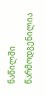ნაწილში წარმოდგენილია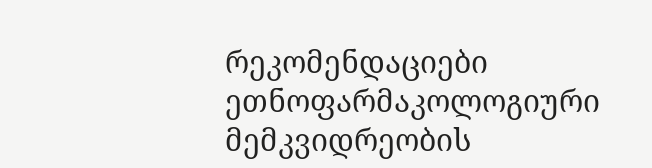რეკომენდაციები ეთნოფარმაკოლოგიური მემკვიდრეობის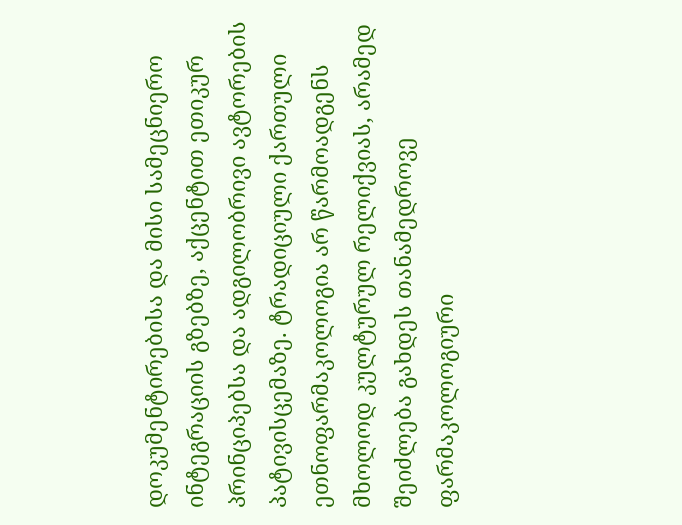დოკუმენტირებისა და მისი სამეცნიერო ინტეგრაციის გზებზე, აქცენტით ეთიკურ პრინციპებსა და ადგილობრივი ავტორების პატივისცემაზე. ტრადიციული ქართული ეთნოფარმაკოლოგია არ წარმოადგენს მხოლოდ კულტურულ რელიქვიას, არამედ შეიძლება გახდეს თანამედროვე ფარმაკოლოგიური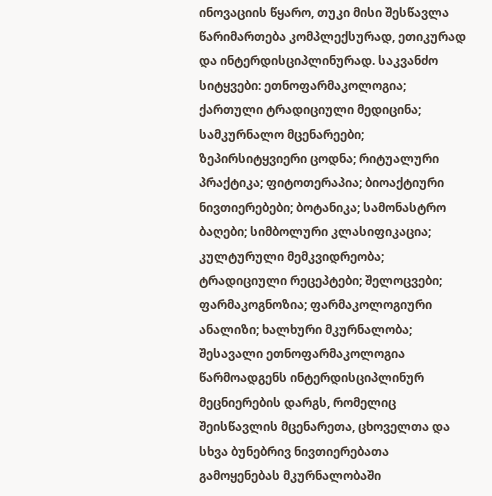ინოვაციის წყარო, თუკი მისი შესწავლა წარიმართება კომპლექსურად, ეთიკურად და ინტერდისციპლინურად. საკვანძო სიტყვები: ეთნოფარმაკოლოგია; ქართული ტრადიციული მედიცინა; სამკურნალო მცენარეები; ზეპირსიტყვიერი ცოდნა; რიტუალური პრაქტიკა; ფიტოთერაპია; ბიოაქტიური ნივთიერებები; ბოტანიკა; სამონასტრო ბაღები; სიმბოლური კლასიფიკაცია; კულტურული მემკვიდრეობა; ტრადიციული რეცეპტები; შელოცვები; ფარმაკოგნოზია; ფარმაკოლოგიური ანალიზი; ხალხური მკურნალობა; შესავალი ეთნოფარმაკოლოგია წარმოადგენს ინტერდისციპლინურ მეცნიერების დარგს, რომელიც შეისწავლის მცენარეთა, ცხოველთა და სხვა ბუნებრივ ნივთიერებათა გამოყენებას მკურნალობაში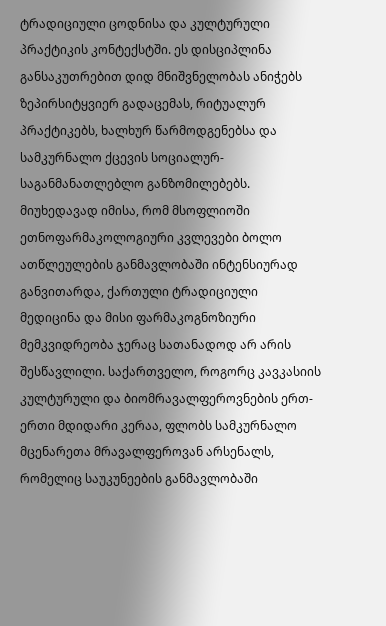ტრადიციული ცოდნისა და კულტურული პრაქტიკის კონტექსტში. ეს დისციპლინა განსაკუთრებით დიდ მნიშვნელობას ანიჭებს ზეპირსიტყვიერ გადაცემას, რიტუალურ პრაქტიკებს, ხალხურ წარმოდგენებსა და სამკურნალო ქცევის სოციალურ- საგანმანათლებლო განზომილებებს. მიუხედავად იმისა, რომ მსოფლიოში ეთნოფარმაკოლოგიური კვლევები ბოლო ათწლეულების განმავლობაში ინტენსიურად განვითარდა, ქართული ტრადიციული მედიცინა და მისი ფარმაკოგნოზიური მემკვიდრეობა ჯერაც სათანადოდ არ არის შესწავლილი. საქართველო, როგორც კავკასიის კულტურული და ბიომრავალფეროვნების ერთ-ერთი მდიდარი კერაა, ფლობს სამკურნალო მცენარეთა მრავალფეროვან არსენალს, რომელიც საუკუნეების განმავლობაში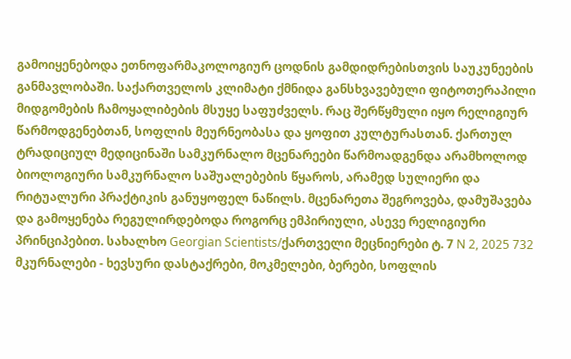გამოიყენებოდა ეთნოფარმაკოლოგიურ ცოდნის გამდიდრებისთვის საუკუნეების განმავლობაში. საქართველოს კლიმატი ქმნიდა განსხვავებული ფიტოთერაპილი მიდგომების ჩამოყალიბების მსუყე საფუძველს. რაც შერწყმული იყო რელიგიურ წარმოდგენებთან, სოფლის მეურნეობასა და ყოფით კულტურასთან. ქართულ ტრადიციულ მედიცინაში სამკურნალო მცენარეები წარმოადგენდა არამხოლოდ ბიოლოგიური სამკურნალო საშუალებების წყაროს, არამედ სულიერი და რიტუალური პრაქტიკის განუყოფელ ნაწილს. მცენარეთა შეგროვება, დამუშავება და გამოყენება რეგულირდებოდა როგორც ემპირიული, ასევე რელიგიური პრინციპებით. სახალხო Georgian Scientists/ქართველი მეცნიერები ტ. 7 N 2, 2025 732 მკურნალები - ხევსური დასტაქრები, მოკმელები, ბერები, სოფლის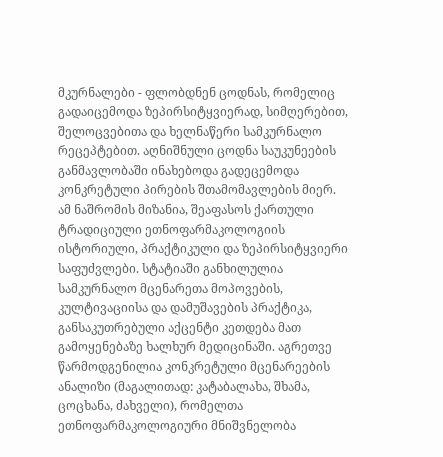მკურნალები - ფლობდნენ ცოდნას, რომელიც გადაიცემოდა ზეპირსიტყვიერად, სიმღერებით, შელოცვებითა და ხელნაწერი სამკურნალო რეცეპტებით. აღნიშნული ცოდნა საუკუნეების განმავლობაში ინახებოდა გადეცემოდა კონკრეტული პირების შთამომავლების მიერ. ამ ნაშრომის მიზანია, შეაფასოს ქართული ტრადიციული ეთნოფარმაკოლოგიის ისტორიული, პრაქტიკული და ზეპირსიტყვიერი საფუძვლები. სტატიაში განხილულია სამკურნალო მცენარეთა მოპოვების, კულტივაციისა და დამუშავების პრაქტიკა, განსაკუთრებული აქცენტი კეთდება მათ გამოყენებაზე ხალხურ მედიცინაში. აგრეთვე წარმოდგენილია კონკრეტული მცენარეების ანალიზი (მაგალითად: კატაბალახა, შხამა, ცოცხანა, ძახველი), რომელთა ეთნოფარმაკოლოგიური მნიშვნელობა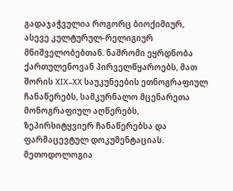გადაჯაჭვულია როგორც ბიოქიმიურ, ასევე კულტურულ-რელიგიურ მნიშველობებთან. ნაშრომი ეყრდნობა ქართულენოვან პირველწყაროებს, მათ შორის XIX–XX საუკუნეების ეთნოგრაფიულ ჩანაწერებს, სამკურნალო მცენარეთა მონოგრაფიულ აღწერებს, ზეპირსიტყვიერ ჩანაწერებსა და ფარმაცევტულ დოკუმენტაციას. მეთოდოლოგია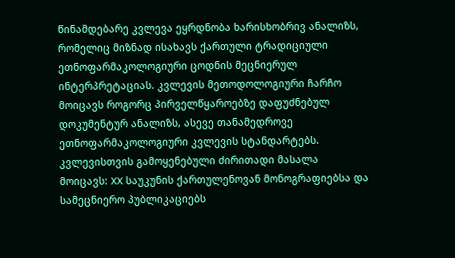წინამდებარე კვლევა ეყრდნობა ხარისხობრივ ანალიზს, რომელიც მიზნად ისახავს ქართული ტრადიციული ეთნოფარმაკოლოგიური ცოდნის მეცნიერულ ინტერპრეტაციას. კვლევის მეთოდოლოგიური ჩარჩო მოიცავს როგორც პირველწყაროებზე დაფუძნებულ დოკუმენტურ ანალიზს, ასევე თანამედროვე ეთნოფარმაკოლოგიური კვლევის სტანდარტებს. კვლევისთვის გამოყენებული ძირითადი მასალა მოიცავს: XX საუკუნის ქართულენოვან მონოგრაფიებსა და სამეცნიერო პუბლიკაციებს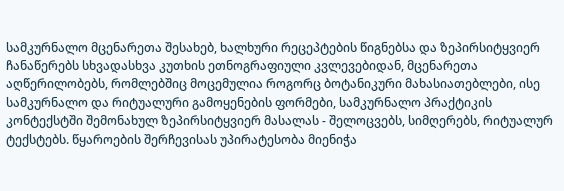სამკურნალო მცენარეთა შესახებ, ხალხური რეცეპტების წიგნებსა და ზეპირსიტყვიერ ჩანაწერებს სხვადასხვა კუთხის ეთნოგრაფიული კვლევებიდან, მცენარეთა აღწერილობებს, რომლებშიც მოცემულია როგორც ბოტანიკური მახასიათებლები, ისე სამკურნალო და რიტუალური გამოყენების ფორმები, სამკურნალო პრაქტიკის კონტექსტში შემონახულ ზეპირსიტყვიერ მასალას - შელოცვებს, სიმღერებს, რიტუალურ ტექსტებს. წყაროების შერჩევისას უპირატესობა მიენიჭა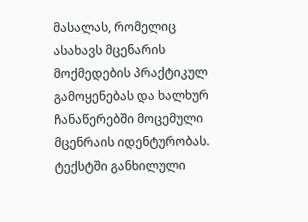მასალას, რომელიც ასახავს მცენარის მოქმედების პრაქტიკულ გამოყენებას და ხალხურ ჩანაწერებში მოცემული მცენრაის იდენტურობას. ტექსტში განხილული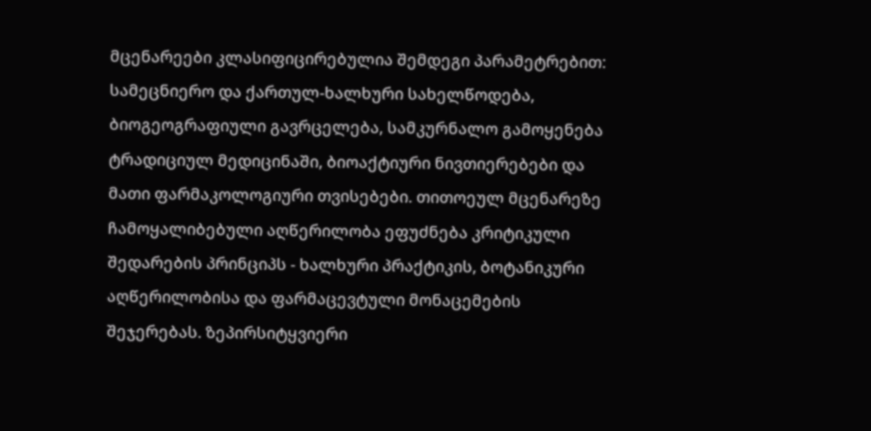მცენარეები კლასიფიცირებულია შემდეგი პარამეტრებით: სამეცნიერო და ქართულ-ხალხური სახელწოდება, ბიოგეოგრაფიული გავრცელება, სამკურნალო გამოყენება ტრადიციულ მედიცინაში, ბიოაქტიური ნივთიერებები და მათი ფარმაკოლოგიური თვისებები. თითოეულ მცენარეზე ჩამოყალიბებული აღწერილობა ეფუძნება კრიტიკული შედარების პრინციპს - ხალხური პრაქტიკის, ბოტანიკური აღწერილობისა და ფარმაცევტული მონაცემების შეჯერებას. ზეპირსიტყვიერი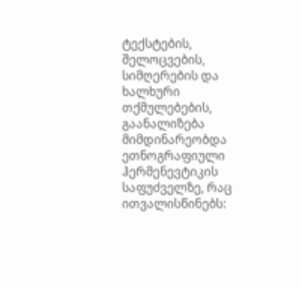ტექსტების, შელოცვების, სიმღერების და ხალხური თქმულებების, გაანალიზება მიმდინარეობდა ეთნოგრაფიული ჰერმენევტიკის საფუძველზე, რაც ითვალისწინებს: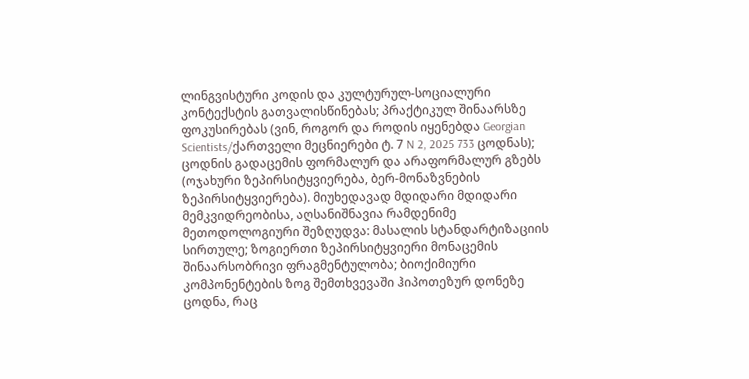ლინგვისტური კოდის და კულტურულ-სოციალური კონტექსტის გათვალისწინებას; პრაქტიკულ შინაარსზე ფოკუსირებას (ვინ, როგორ და როდის იყენებდა Georgian Scientists/ქართველი მეცნიერები ტ. 7 N 2, 2025 733 ცოდნას); ცოდნის გადაცემის ფორმალურ და არაფორმალურ გზებს (ოჯახური ზეპირსიტყვიერება, ბერ-მონაზვნების ზეპირსიტყვიერება). მიუხედავად მდიდარი მდიდარი მემკვიდრეობისა, აღსანიშნავია რამდენიმე მეთოდოლოგიური შეზღუდვა: მასალის სტანდარტიზაციის სირთულე; ზოგიერთი ზეპირსიტყვიერი მონაცემის შინაარსობრივი ფრაგმენტულობა; ბიოქიმიური კომპონენტების ზოგ შემთხვევაში ჰიპოთეზურ დონეზე ცოდნა, რაც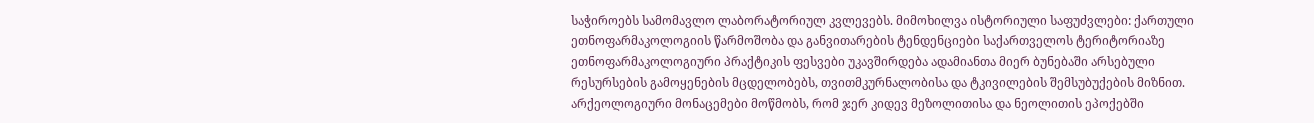საჭიროებს სამომავლო ლაბორატორიულ კვლევებს. მიმოხილვა ისტორიული საფუძვლები: ქართული ეთნოფარმაკოლოგიის წარმოშობა და განვითარების ტენდენციები საქართველოს ტერიტორიაზე ეთნოფარმაკოლოგიური პრაქტიკის ფესვები უკავშირდება ადამიანთა მიერ ბუნებაში არსებული რესურსების გამოყენების მცდელობებს, თვითმკურნალობისა და ტკივილების შემსუბუქების მიზნით. არქეოლოგიური მონაცემები მოწმობს, რომ ჯერ კიდევ მეზოლითისა და ნეოლითის ეპოქებში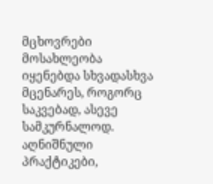მცხოვრები მოსახლეობა იყენებდა სხვადასხვა მცენარეს, როგორც საკვებად, ასევე სამკურნალოდ. აღნიშნული პრაქტიკები,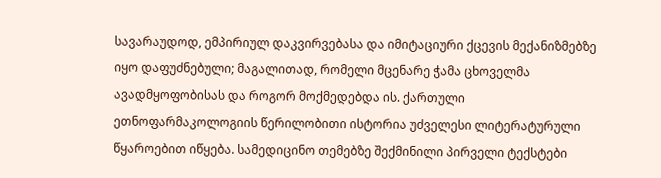სავარაუდოდ, ემპირიულ დაკვირვებასა და იმიტაციური ქცევის მექანიზმებზე იყო დაფუძნებული; მაგალითად, რომელი მცენარე ჭამა ცხოველმა ავადმყოფობისას და როგორ მოქმედებდა ის. ქართული ეთნოფარმაკოლოგიის წერილობითი ისტორია უძველესი ლიტერატურული წყაროებით იწყება. სამედიცინო თემებზე შექმინილი პირველი ტექსტები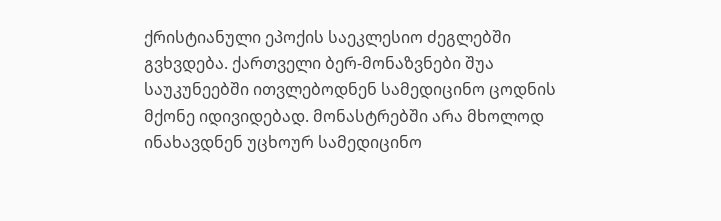ქრისტიანული ეპოქის საეკლესიო ძეგლებში გვხვდება. ქართველი ბერ-მონაზვნები შუა საუკუნეებში ითვლებოდნენ სამედიცინო ცოდნის მქონე იდივიდებად. მონასტრებში არა მხოლოდ ინახავდნენ უცხოურ სამედიცინო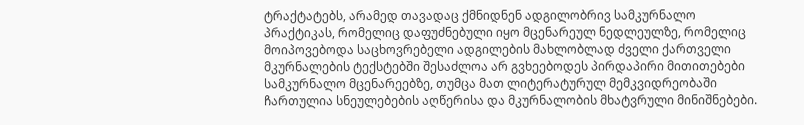ტრაქტატებს, არამედ თავადაც ქმნიდნენ ადგილობრივ სამკურნალო პრაქტიკას, რომელიც დაფუძნებული იყო მცენარეულ ნედლეულზე, რომელიც მოიპოვებოდა საცხოვრებელი ადგილების მახლობლად ძველი ქართველი მკურნალების ტექსტებში შესაძლოა არ გვხეებოდეს პირდაპირი მითითებები სამკურნალო მცენარეებზე, თუმცა მათ ლიტერატურულ მემკვიდრეობაში ჩართულია სნეულებების აღწერისა და მკურნალობის მხატვრული მინიშნებები.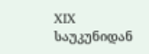XIX საუკუნიდან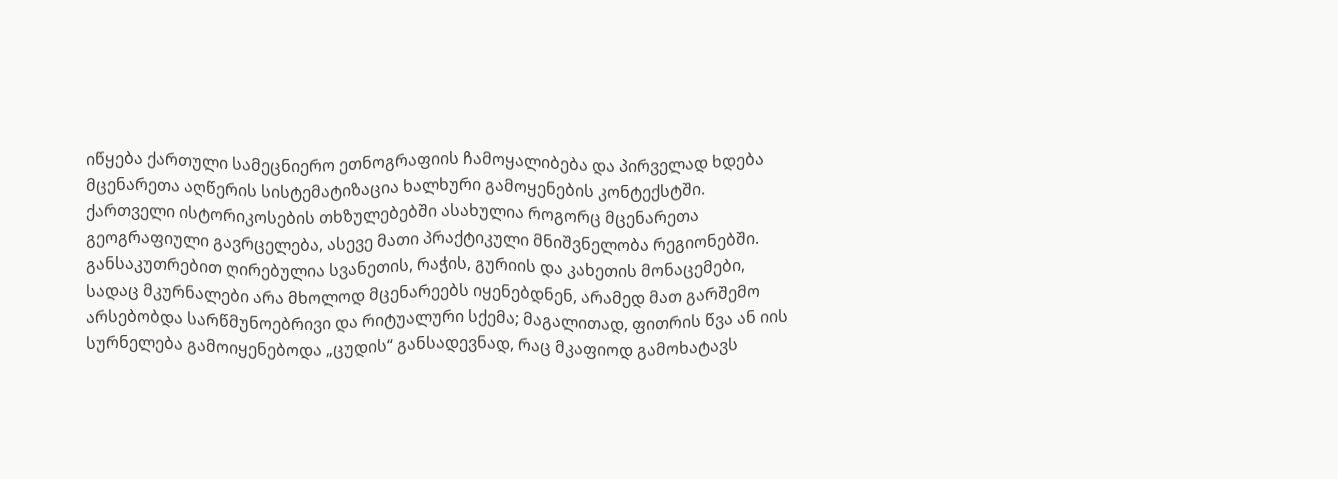იწყება ქართული სამეცნიერო ეთნოგრაფიის ჩამოყალიბება და პირველად ხდება მცენარეთა აღწერის სისტემატიზაცია ხალხური გამოყენების კონტექსტში. ქართველი ისტორიკოსების თხზულებებში ასახულია როგორც მცენარეთა გეოგრაფიული გავრცელება, ასევე მათი პრაქტიკული მნიშვნელობა რეგიონებში. განსაკუთრებით ღირებულია სვანეთის, რაჭის, გურიის და კახეთის მონაცემები, სადაც მკურნალები არა მხოლოდ მცენარეებს იყენებდნენ, არამედ მათ გარშემო არსებობდა სარწმუნოებრივი და რიტუალური სქემა; მაგალითად, ფითრის წვა ან იის სურნელება გამოიყენებოდა „ცუდის“ განსადევნად, რაც მკაფიოდ გამოხატავს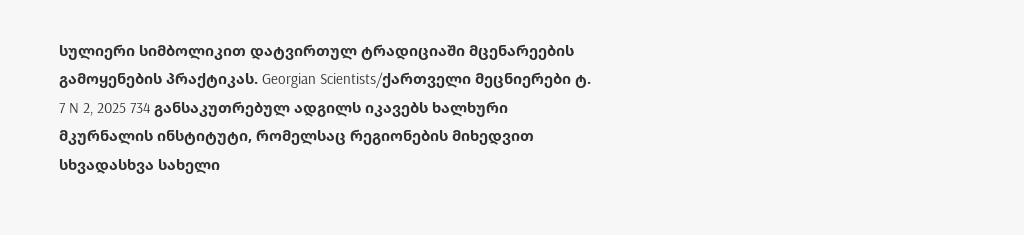სულიერი სიმბოლიკით დატვირთულ ტრადიციაში მცენარეების გამოყენების პრაქტიკას. Georgian Scientists/ქართველი მეცნიერები ტ. 7 N 2, 2025 734 განსაკუთრებულ ადგილს იკავებს ხალხური მკურნალის ინსტიტუტი, რომელსაც რეგიონების მიხედვით სხვადასხვა სახელი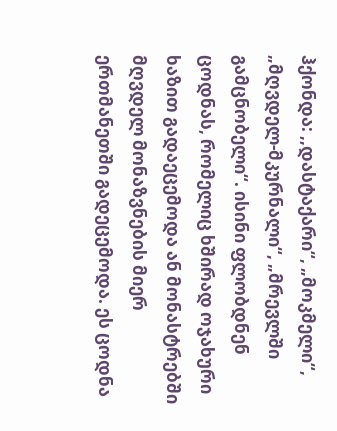ჰქონდა: ,,დასტაქარი“, „მოკმელი“, „მღვდელ-მკურნალი“, „მრევლში გამცნობელი“. ისინი ფლობდნენ ცოდნას, რომელიც ხშირად ოჯახური ხაზით გადაეცემოდა ან მონასტრებში მღვდელ მონაზვნების მიერ ერთმანეთში გადეცემოდა. ეს ცოდნა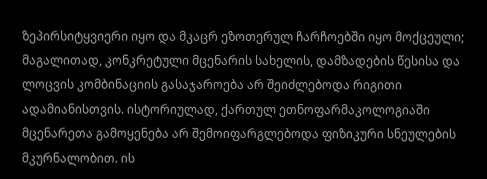ზეპირსიტყვიერი იყო და მკაცრ ეზოთერულ ჩარჩოებში იყო მოქცეული; მაგალითად, კონკრეტული მცენარის სახელის, დამზადების წესისა და ლოცვის კომბინაციის გასაჯაროება არ შეიძლებოდა რიგითი ადამიანისთვის. ისტორიულად, ქართულ ეთნოფარმაკოლოგიაში მცენარეთა გამოყენება არ შემოიფარგლებოდა ფიზიკური სნეულების მკურნალობით. ის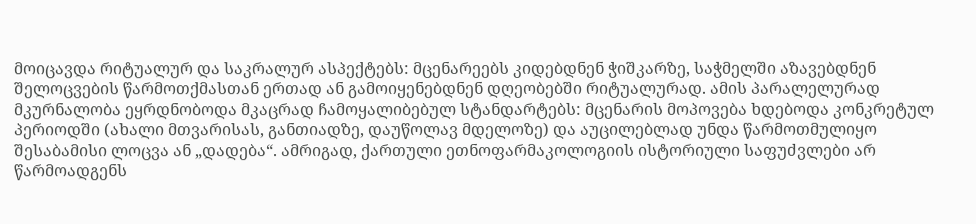მოიცავდა რიტუალურ და საკრალურ ასპექტებს: მცენარეებს კიდებდნენ ჭიშკარზე, საჭმელში აზავებდნენ შელოცვების წარმოთქმასთან ერთად ან გამოიყენებდნენ დღეობებში რიტუალურად. ამის პარალელურად მკურნალობა ეყრდნობოდა მკაცრად ჩამოყალიბებულ სტანდარტებს: მცენარის მოპოვება ხდებოდა კონკრეტულ პერიოდში (ახალი მთვარისას, განთიადზე, დაუწოლავ მდელოზე) და აუცილებლად უნდა წარმოთმულიყო შესაბამისი ლოცვა ან „დადება“. ამრიგად, ქართული ეთნოფარმაკოლოგიის ისტორიული საფუძვლები არ წარმოადგენს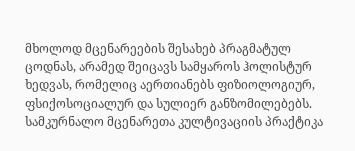მხოლოდ მცენარეების შესახებ პრაგმატულ ცოდნას, არამედ შეიცავს სამყაროს ჰოლისტურ ხედვას, რომელიც აერთიანებს ფიზიოლოგიურ, ფსიქოსოციალურ და სულიერ განზომილებებს. სამკურნალო მცენარეთა კულტივაციის პრაქტიკა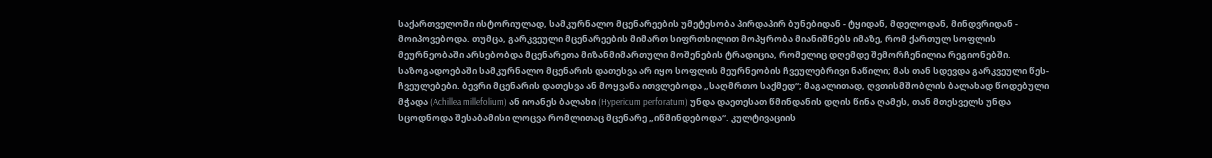საქართველოში ისტორიულად, სამკურნალო მცენარეების უმეტესობა პირდაპირ ბუნებიდან - ტყიდან, მდელოდან, მინდვრიდან - მოიპოვებოდა. თუმცა, გარკვეული მცენარეების მიმართ სიფრთხილით მოპყრობა მიანიშნებს იმაზე, რომ ქართულ სოფლის მეურნეობაში არსებობდა მცენარეთა მიზანმიმართული მოშენების ტრადიცია, რომელიც დღემდე შემორჩენილია რეგიონებში. საზოგადოებაში სამკურნალო მცენარის დათესვა არ იყო სოფლის მეურნეობის ჩვეულებრივი ნაწილი; მას თან სდევდა გარკვეული წეს-ჩვეულებები. ბევრი მცენარის დათესვა ან მოყვანა ითვლებოდა „საღმრთო საქმედ“; მაგალითად, ღვთისმშობლის ბალახად წოდებული მჭადა (Achillea millefolium) ან იოანეს ბალახი (Hypericum perforatum) უნდა დაეთესათ წმინდანის დღის წინა ღამეს, თან მთესველს უნდა სცოდნოდა შესაბამისი ლოცვა რომლითაც მცენარე „იწმინდებოდა“. კულტივაციის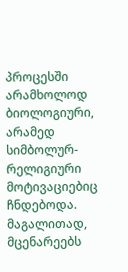პროცესში არამხოლოდ ბიოლოგიური, არამედ სიმბოლურ-რელიგიური მოტივაციებიც ჩნდებოდა. მაგალითად, მცენარეებს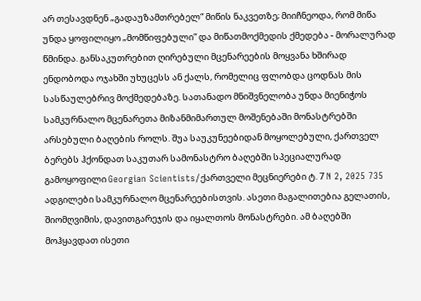არ თესავდნენ „გადაუზამთრებელ“ მიწის ნაკვეთზე; მიიჩნეოდა, რომ მიწა უნდა ყოფილიყო „მომწიფებული“ და მიწათმოქმედის ქმედება - მორალურად წმინდა. განსაკუთრებით ღირებული მცენარეების მოყვანა ხშირად ენდობოდა ოჯახში უხუცესს ან ქალს, რომელიც ფლობდა ცოდნას მის სასწაულებრივ მოქმედებაზე. სათანადო მნიშვნელობა უნდა მიენიჭოს სამკურნალო მცენარეთა მიზანმიმართულ მოშენებაში მონასტრებში არსებული ბაღების როლს. შუა საუკუნეებიდან მოყოლებული, ქართველ ბერებს ჰქონდათ საკუთარ სამონასტრო ბაღებში სპეციალურად გამოყოფილი Georgian Scientists/ქართველი მეცნიერები ტ. 7 N 2, 2025 735 ადგილები სამკურნალო მცენარეებისთვის. ასეთი მაგალითებია გელათის, შიომღვიმის, დავითგარეჯის და იყალთოს მონასტრები. ამ ბაღებში მოჰყავდათ ისეთი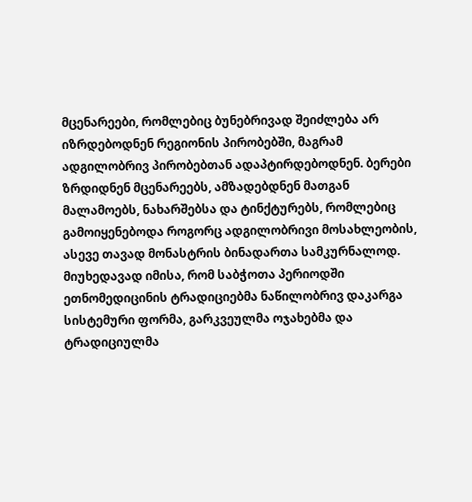მცენარეები, რომლებიც ბუნებრივად შეიძლება არ იზრდებოდნენ რეგიონის პირობებში, მაგრამ ადგილობრივ პირობებთან ადაპტირდებოდნენ. ბერები ზრდიდნენ მცენარეებს, ამზადებდნენ მათგან მალამოებს, ნახარშებსა და ტინქტურებს, რომლებიც გამოიყენებოდა როგორც ადგილობრივი მოსახლეობის, ასევე თავად მონასტრის ბინადართა სამკურნალოდ. მიუხედავად იმისა, რომ საბჭოთა პერიოდში ეთნომედიცინის ტრადიციებმა ნაწილობრივ დაკარგა სისტემური ფორმა, გარკვეულმა ოჯახებმა და ტრადიციულმა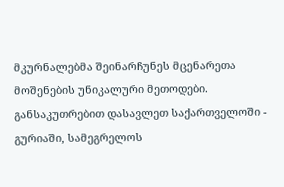მკურნალებმა შეინარჩუნეს მცენარეთა მოშენების უნიკალური მეთოდები. განსაკუთრებით დასავლეთ საქართველოში - გურიაში, სამეგრელოს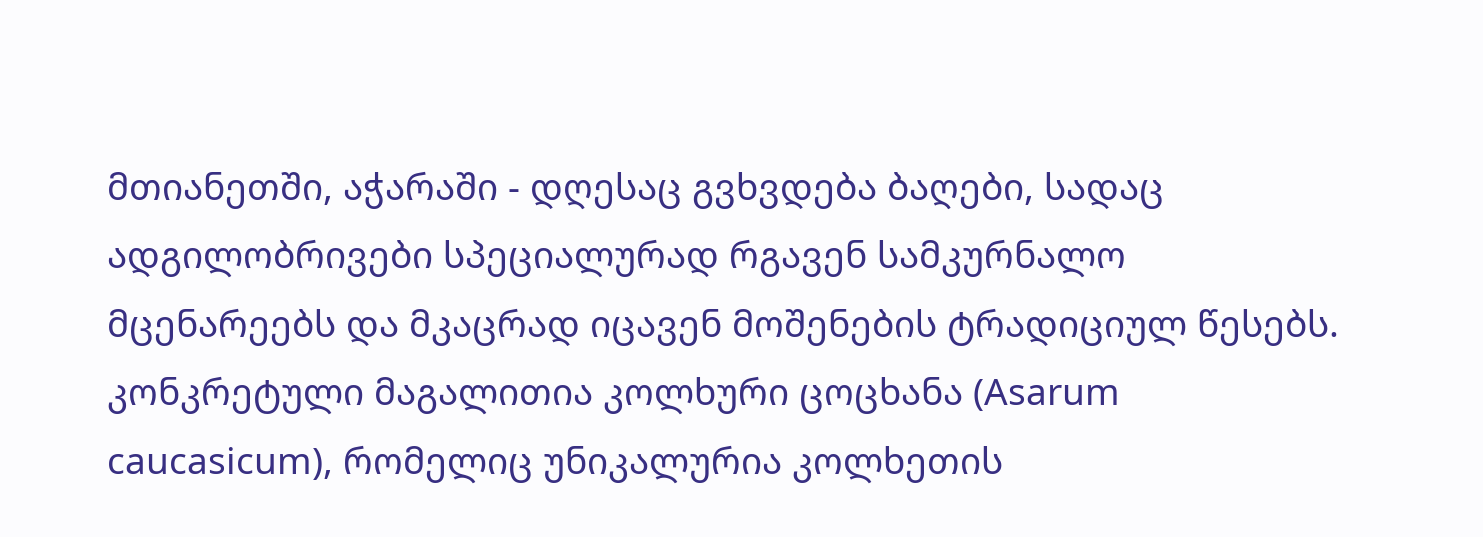მთიანეთში, აჭარაში - დღესაც გვხვდება ბაღები, სადაც ადგილობრივები სპეციალურად რგავენ სამკურნალო მცენარეებს და მკაცრად იცავენ მოშენების ტრადიციულ წესებს. კონკრეტული მაგალითია კოლხური ცოცხანა (Asarum caucasicum), რომელიც უნიკალურია კოლხეთის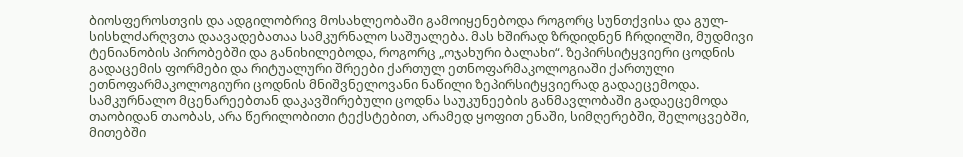ბიოსფეროსთვის და ადგილობრივ მოსახლეობაში გამოიყენებოდა როგორც სუნთქვისა და გულ-სისხლძარღვთა დაავადებათაა სამკურნალო საშუალება. მას ხშირად ზრდიდნენ ჩრდილში, მუდმივი ტენიანობის პირობებში და განიხილებოდა, როგორც „ოჯახური ბალახი“. ზეპირსიტყვიერი ცოდნის გადაცემის ფორმები და რიტუალური შრეები ქართულ ეთნოფარმაკოლოგიაში ქართული ეთნოფარმაკოლოგიური ცოდნის მნიშვნელოვანი ნაწილი ზეპირსიტყვიერად გადაეცემოდა. სამკურნალო მცენარეებთან დაკავშირებული ცოდნა საუკუნეების განმავლობაში გადაეცემოდა თაობიდან თაობას, არა წერილობითი ტექსტებით, არამედ ყოფით ენაში, სიმღერებში, შელოცვებში, მითებში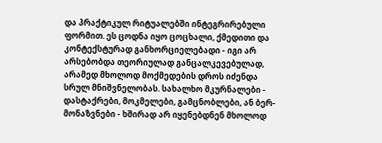და პრაქტიკულ რიტუალებში ინტეგრირებული ფორმით. ეს ცოდნა იყო ცოცხალი, ქმედითი და კონტექსტურად განხორციელებადი - იგი არ არსებობდა თეორიულად განცალკევებულად, არამედ მხოლოდ მოქმედების დროს იძენდა სრულ მნიშვნელობას. სახალხო მკურნალები - დასტაქრები, მოკმელები, გამცნობლები, ან ბერ-მონაზვნები - ხშირად არ იყენებდნენ მხოლოდ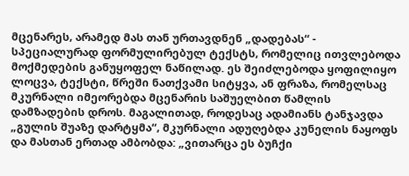მცენარეს, არამედ მას თან ურთავდნენ „დადებას“ - სპეციალურად ფორმულირებულ ტექსტს, რომელიც ითვლებოდა მოქმედების განუყოფელ ნაწილად. ეს შეიძლებოდა ყოფილიყო ლოცვა, ტექსტი, წრეში ნათქვამი სიტყვა, ან ფრაზა, რომელსაც მკურნალი იმეორებდა მცენარის საშუელბით წამლის დამზადების დროს. მაგალითად, როდესაც ადამიანს ტანჯავდა „გულის შუაზე დარტყმა“, მკურნალი ადუღებდა კუნელის ნაყოფს და მასთან ერთად ამბობდა: „ვითარცა ეს ბუჩქი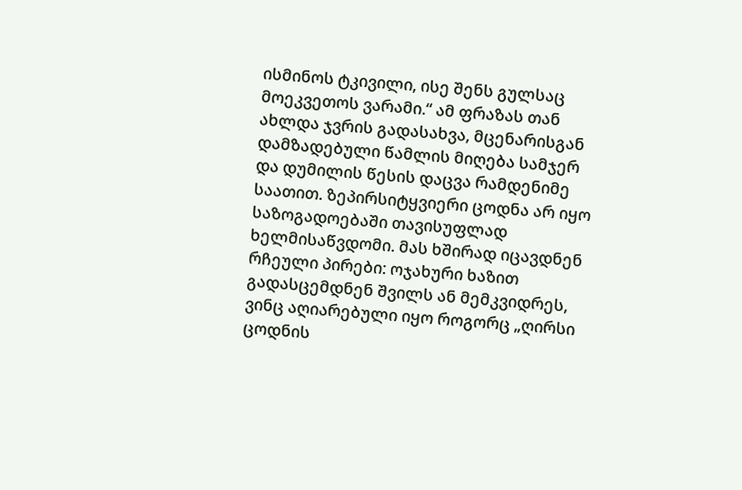ისმინოს ტკივილი, ისე შენს გულსაც მოეკვეთოს ვარამი.“ ამ ფრაზას თან ახლდა ჯვრის გადასახვა, მცენარისგან დამზადებული წამლის მიღება სამჯერ და დუმილის წესის დაცვა რამდენიმე საათით. ზეპირსიტყვიერი ცოდნა არ იყო საზოგადოებაში თავისუფლად ხელმისაწვდომი. მას ხშირად იცავდნენ რჩეული პირები: ოჯახური ხაზით გადასცემდნენ შვილს ან მემკვიდრეს, ვინც აღიარებული იყო როგორც „ღირსი ცოდნის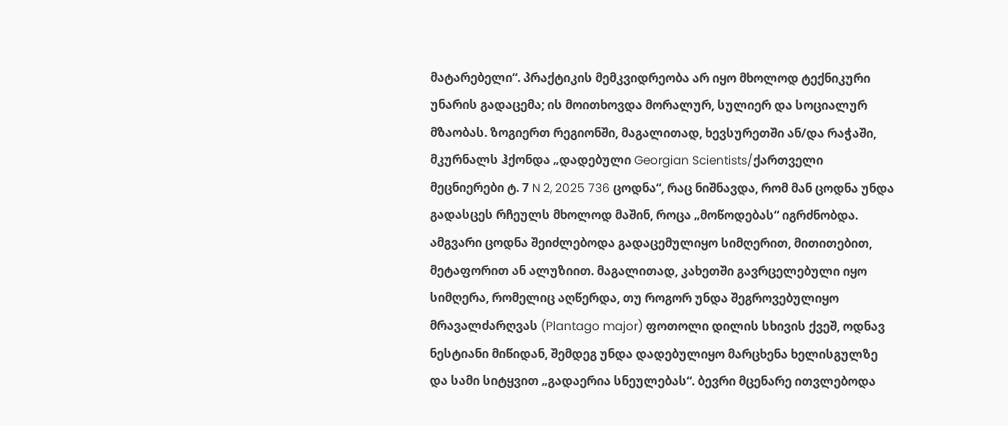მატარებელი“. პრაქტიკის მემკვიდრეობა არ იყო მხოლოდ ტექნიკური უნარის გადაცემა; ის მოითხოვდა მორალურ, სულიერ და სოციალურ მზაობას. ზოგიერთ რეგიონში, მაგალითად, ხევსურეთში ან/და რაჭაში, მკურნალს ჰქონდა „დადებული Georgian Scientists/ქართველი მეცნიერები ტ. 7 N 2, 2025 736 ცოდნა“, რაც ნიშნავდა, რომ მან ცოდნა უნდა გადასცეს რჩეულს მხოლოდ მაშინ, როცა „მოწოდებას“ იგრძნობდა. ამგვარი ცოდნა შეიძლებოდა გადაცემულიყო სიმღერით, მითითებით, მეტაფორით ან ალუზიით. მაგალითად, კახეთში გავრცელებული იყო სიმღერა, რომელიც აღწერდა, თუ როგორ უნდა შეგროვებულიყო მრავალძარღვას (Plantago major) ფოთოლი დილის სხივის ქვეშ, ოდნავ ნესტიანი მიწიდან, შემდეგ უნდა დადებულიყო მარცხენა ხელისგულზე და სამი სიტყვით „გადაერია სნეულებას“. ბევრი მცენარე ითვლებოდა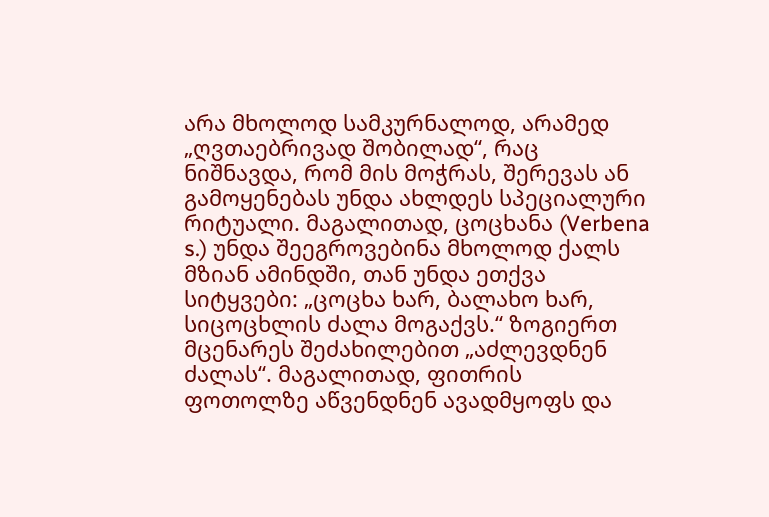არა მხოლოდ სამკურნალოდ, არამედ „ღვთაებრივად შობილად“, რაც ნიშნავდა, რომ მის მოჭრას, შერევას ან გამოყენებას უნდა ახლდეს სპეციალური რიტუალი. მაგალითად, ცოცხანა (Verbena s.) უნდა შეეგროვებინა მხოლოდ ქალს მზიან ამინდში, თან უნდა ეთქვა სიტყვები: „ცოცხა ხარ, ბალახო ხარ, სიცოცხლის ძალა მოგაქვს.“ ზოგიერთ მცენარეს შეძახილებით „აძლევდნენ ძალას“. მაგალითად, ფითრის ფოთოლზე აწვენდნენ ავადმყოფს და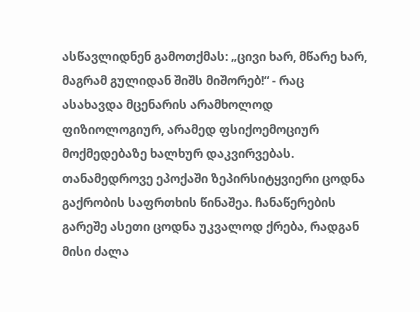ასწავლიდნენ გამოთქმას: „ცივი ხარ, მწარე ხარ, მაგრამ გულიდან შიშს მიშორებ!“ - რაც ასახავდა მცენარის არამხოლოდ ფიზიოლოგიურ, არამედ ფსიქოემოციურ მოქმედებაზე ხალხურ დაკვირვებას. თანამედროვე ეპოქაში ზეპირსიტყვიერი ცოდნა გაქრობის საფრთხის წინაშეა. ჩანაწერების გარეშე ასეთი ცოდნა უკვალოდ ქრება, რადგან მისი ძალა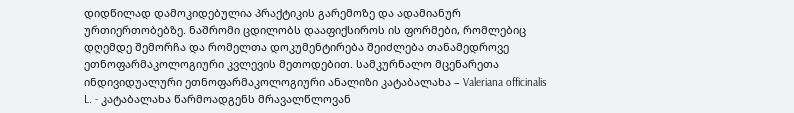დიდწილად დამოკიდებულია პრაქტიკის გარემოზე და ადამიანურ ურთიერთობებზე. ნაშრომი ცდილობს დააფიქსიროს ის ფორმები, რომლებიც დღემდე შემორჩა და რომელთა დოკუმენტირება შეიძლება თანამედროვე ეთნოფარმაკოლოგიური კვლევის მეთოდებით. სამკურნალო მცენარეთა ინდივიდუალური ეთნოფარმაკოლოგიური ანალიზი კატაბალახა – Valeriana officinalis L. - კატაბალახა წარმოადგენს მრავალწლოვან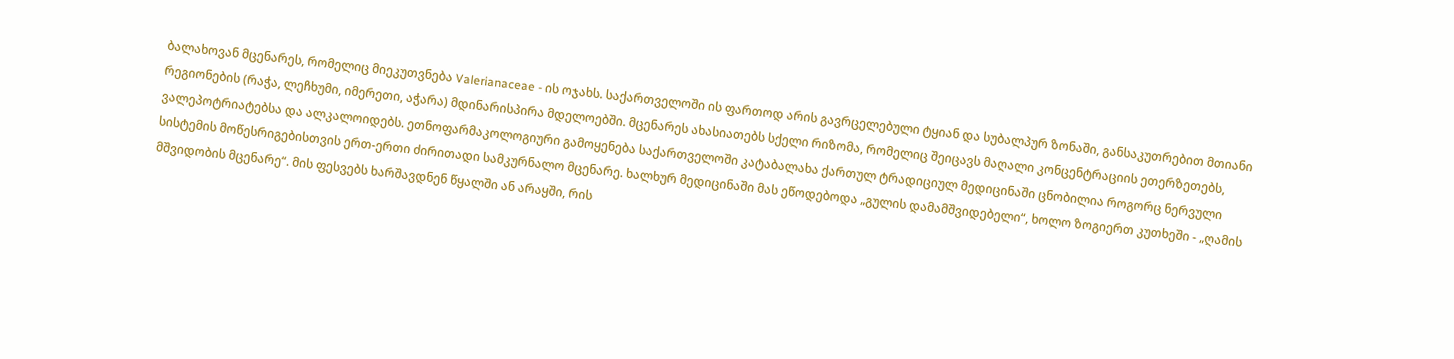ბალახოვან მცენარეს, რომელიც მიეკუთვნება Valerianaceae - ის ოჯახს. საქართველოში ის ფართოდ არის გავრცელებული ტყიან და სუბალპურ ზონაში, განსაკუთრებით მთიანი რეგიონების (რაჭა, ლეჩხუმი, იმერეთი, აჭარა) მდინარისპირა მდელოებში. მცენარეს ახასიათებს სქელი რიზომა, რომელიც შეიცავს მაღალი კონცენტრაციის ეთერზეთებს, ვალეპოტრიატებსა და ალკალოიდებს. ეთნოფარმაკოლოგიური გამოყენება საქართველოში კატაბალახა ქართულ ტრადიციულ მედიცინაში ცნობილია როგორც ნერვული სისტემის მოწესრიგებისთვის ერთ-ერთი ძირითადი სამკურნალო მცენარე. ხალხურ მედიცინაში მას ეწოდებოდა „გულის დამამშვიდებელი“, ხოლო ზოგიერთ კუთხეში - „ღამის მშვიდობის მცენარე“. მის ფესვებს ხარშავდნენ წყალში ან არაყში, რის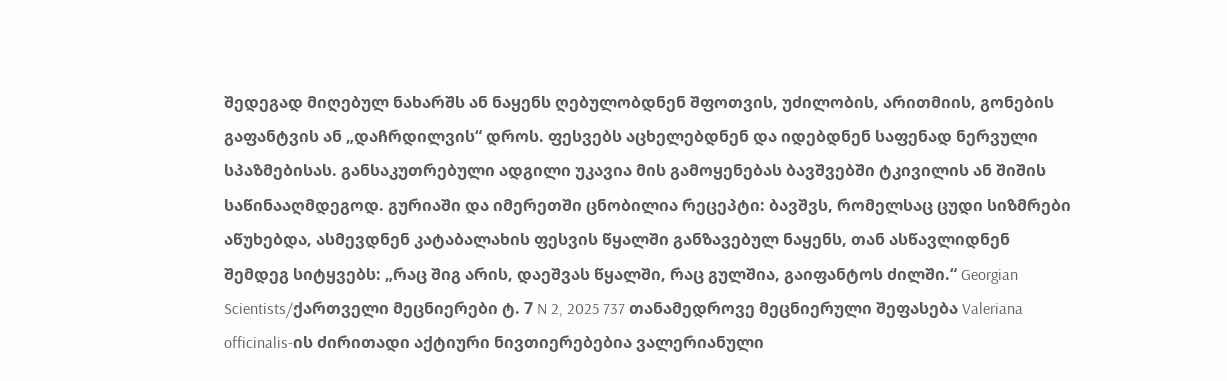შედეგად მიღებულ ნახარშს ან ნაყენს ღებულობდნენ შფოთვის, უძილობის, არითმიის, გონების გაფანტვის ან „დაჩრდილვის“ დროს. ფესვებს აცხელებდნენ და იდებდნენ საფენად ნერვული სპაზმებისას. განსაკუთრებული ადგილი უკავია მის გამოყენებას ბავშვებში ტკივილის ან შიშის საწინააღმდეგოდ. გურიაში და იმერეთში ცნობილია რეცეპტი: ბავშვს, რომელსაც ცუდი სიზმრები აწუხებდა, ასმევდნენ კატაბალახის ფესვის წყალში განზავებულ ნაყენს, თან ასწავლიდნენ შემდეგ სიტყვებს: „რაც შიგ არის, დაეშვას წყალში, რაც გულშია, გაიფანტოს ძილში.“ Georgian Scientists/ქართველი მეცნიერები ტ. 7 N 2, 2025 737 თანამედროვე მეცნიერული შეფასება Valeriana officinalis-ის ძირითადი აქტიური ნივთიერებებია ვალერიანული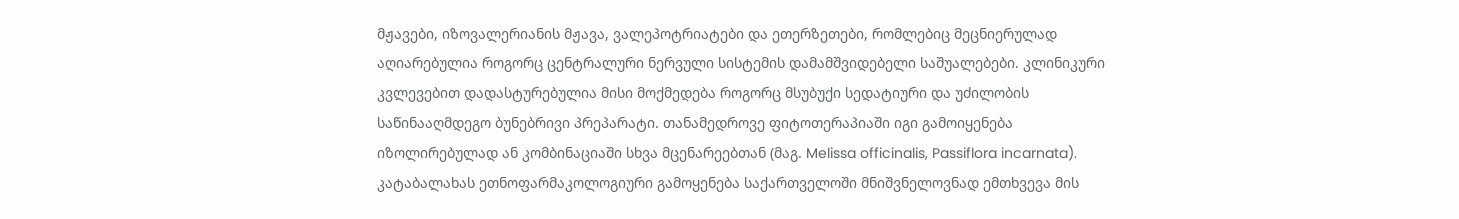მჟავები, იზოვალერიანის მჟავა, ვალეპოტრიატები და ეთერზეთები, რომლებიც მეცნიერულად აღიარებულია როგორც ცენტრალური ნერვული სისტემის დამამშვიდებელი საშუალებები. კლინიკური კვლევებით დადასტურებულია მისი მოქმედება როგორც მსუბუქი სედატიური და უძილობის საწინააღმდეგო ბუნებრივი პრეპარატი. თანამედროვე ფიტოთერაპიაში იგი გამოიყენება იზოლირებულად ან კომბინაციაში სხვა მცენარეებთან (მაგ. Melissa officinalis, Passiflora incarnata). კატაბალახას ეთნოფარმაკოლოგიური გამოყენება საქართველოში მნიშვნელოვნად ემთხვევა მის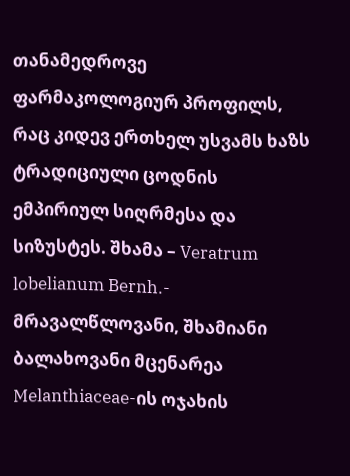თანამედროვე ფარმაკოლოგიურ პროფილს, რაც კიდევ ერთხელ უსვამს ხაზს ტრადიციული ცოდნის ემპირიულ სიღრმესა და სიზუსტეს. შხამა – Veratrum lobelianum Bernh.- მრავალწლოვანი, შხამიანი ბალახოვანი მცენარეა Melanthiaceae-ის ოჯახის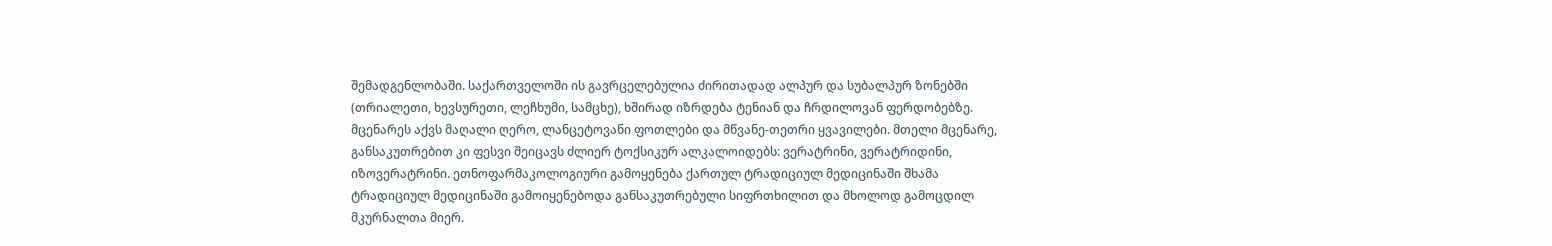შემადგენლობაში. საქართველოში ის გავრცელებულია ძირითადად ალპურ და სუბალპურ ზონებში (თრიალეთი, ხევსურეთი, ლეჩხუმი, სამცხე), ხშირად იზრდება ტენიან და ჩრდილოვან ფერდობებზე. მცენარეს აქვს მაღალი ღერო, ლანცეტოვანი ფოთლები და მწვანე-თეთრი ყვავილები. მთელი მცენარე, განსაკუთრებით კი ფესვი შეიცავს ძლიერ ტოქსიკურ ალკალოიდებს: ვერატრინი, ვერატრიდინი, იზოვერატრინი. ეთნოფარმაკოლოგიური გამოყენება ქართულ ტრადიციულ მედიცინაში შხამა ტრადიციულ მედიცინაში გამოიყენებოდა განსაკუთრებული სიფრთხილით და მხოლოდ გამოცდილ მკურნალთა მიერ.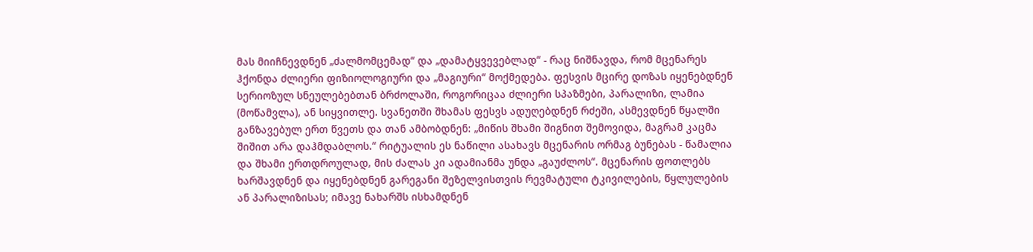მას მიიჩნევდნენ „ძალმომცემად“ და „დამატყვევებლად“ - რაც ნიშნავდა, რომ მცენარეს ჰქონდა ძლიერი ფიზიოლოგიური და „მაგიური“ მოქმედება. ფესვის მცირე დოზას იყენებდნენ სერიოზულ სნეულებებთან ბრძოლაში, როგორიცაა ძლიერი სპაზმები, პარალიზი, ლამია (მოწამვლა), ან სიყვითლე. სვანეთში შხამას ფესვს ადუღებდნენ რძეში, ასმევდნენ წყალში განზავებულ ერთ წვეთს და თან ამბობდნენ: „მიწის შხამი შიგნით შემოვიდა, მაგრამ კაცმა შიშით არა დაჰმდაბლოს.“ რიტუალის ეს ნაწილი ასახავს მცენარის ორმაგ ბუნებას - წამალია და შხამი ერთდროულად, მის ძალას კი ადამიანმა უნდა „გაუძლოს“. მცენარის ფოთლებს ხარშავდნენ და იყენებდნენ გარეგანი შეზელვისთვის რევმატული ტკივილების, წყლულების ან პარალიზისას; იმავე ნახარშს ისხამდნენ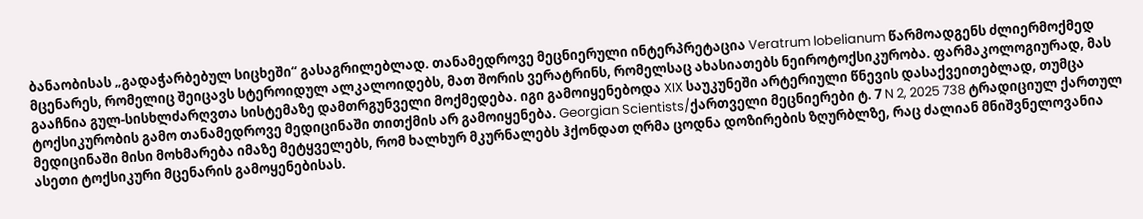ბანაობისას „გადაჭარბებულ სიცხეში“ გასაგრილებლად. თანამედროვე მეცნიერული ინტერპრეტაცია Veratrum lobelianum წარმოადგენს ძლიერმოქმედ მცენარეს, რომელიც შეიცავს სტეროიდულ ალკალოიდებს, მათ შორის ვერატრინს, რომელსაც ახასიათებს ნეიროტოქსიკურობა. ფარმაკოლოგიურად, მას გააჩნია გულ-სისხლძარღვთა სისტემაზე დამთრგუნველი მოქმედება. იგი გამოიყენებოდა XIX საუკუნეში არტერიული წნევის დასაქვეითებლად, თუმცა ტოქსიკურობის გამო თანამედროვე მედიცინაში თითქმის არ გამოიყენება. Georgian Scientists/ქართველი მეცნიერები ტ. 7 N 2, 2025 738 ტრადიციულ ქართულ მედიცინაში მისი მოხმარება იმაზე მეტყველებს, რომ ხალხურ მკურნალებს ჰქონდათ ღრმა ცოდნა დოზირების ზღურბლზე, რაც ძალიან მნიშვნელოვანია ასეთი ტოქსიკური მცენარის გამოყენებისას.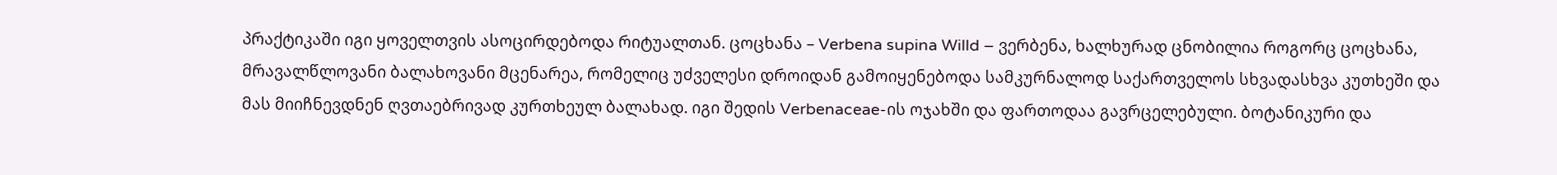პრაქტიკაში იგი ყოველთვის ასოცირდებოდა რიტუალთან. ცოცხანა – Verbena supina Willd – ვერბენა, ხალხურად ცნობილია როგორც ცოცხანა, მრავალწლოვანი ბალახოვანი მცენარეა, რომელიც უძველესი დროიდან გამოიყენებოდა სამკურნალოდ საქართველოს სხვადასხვა კუთხეში და მას მიიჩნევდნენ ღვთაებრივად კურთხეულ ბალახად. იგი შედის Verbenaceae-ის ოჯახში და ფართოდაა გავრცელებული. ბოტანიკური და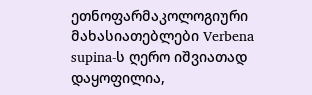ეთნოფარმაკოლოგიური მახასიათებლები Verbena supina-ს ღერო იშვიათად დაყოფილია,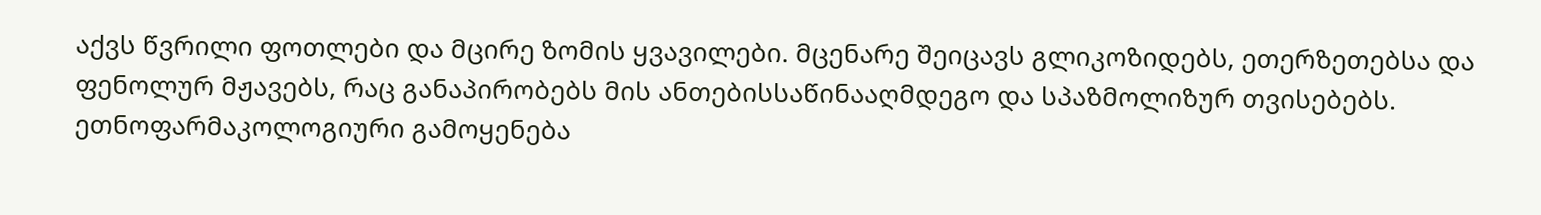აქვს წვრილი ფოთლები და მცირე ზომის ყვავილები. მცენარე შეიცავს გლიკოზიდებს, ეთერზეთებსა და ფენოლურ მჟავებს, რაც განაპირობებს მის ანთებისსაწინააღმდეგო და სპაზმოლიზურ თვისებებს. ეთნოფარმაკოლოგიური გამოყენება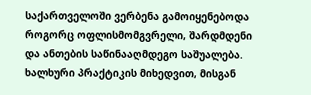საქართველოში ვერბენა გამოიყენებოდა როგორც ოფლისმომგვრელი, შარდმდენი და ანთების საწინააღმდეგო საშუალება. ხალხური პრაქტიკის მიხედვით, მისგან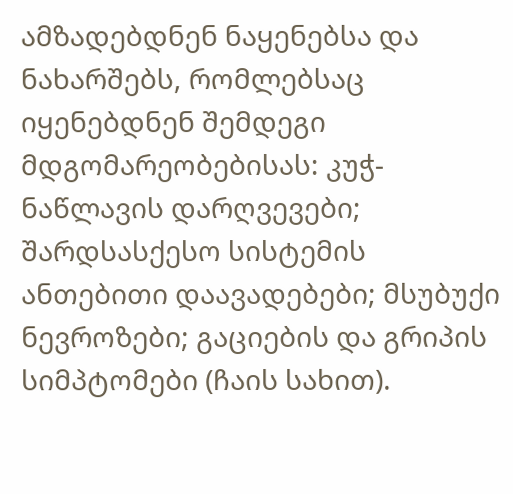ამზადებდნენ ნაყენებსა და ნახარშებს, რომლებსაც იყენებდნენ შემდეგი მდგომარეობებისას: კუჭ-ნაწლავის დარღვევები; შარდსასქესო სისტემის ანთებითი დაავადებები; მსუბუქი ნევროზები; გაციების და გრიპის სიმპტომები (ჩაის სახით).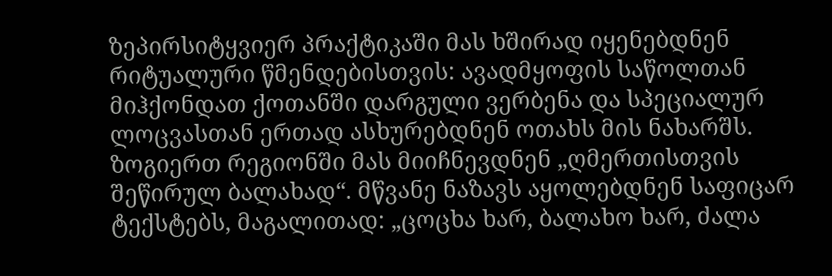ზეპირსიტყვიერ პრაქტიკაში მას ხშირად იყენებდნენ რიტუალური წმენდებისთვის: ავადმყოფის საწოლთან მიჰქონდათ ქოთანში დარგული ვერბენა და სპეციალურ ლოცვასთან ერთად ასხურებდნენ ოთახს მის ნახარშს. ზოგიერთ რეგიონში მას მიიჩნევდნენ „ღმერთისთვის შეწირულ ბალახად“. მწვანე ნაზავს აყოლებდნენ საფიცარ ტექსტებს, მაგალითად: „ცოცხა ხარ, ბალახო ხარ, ძალა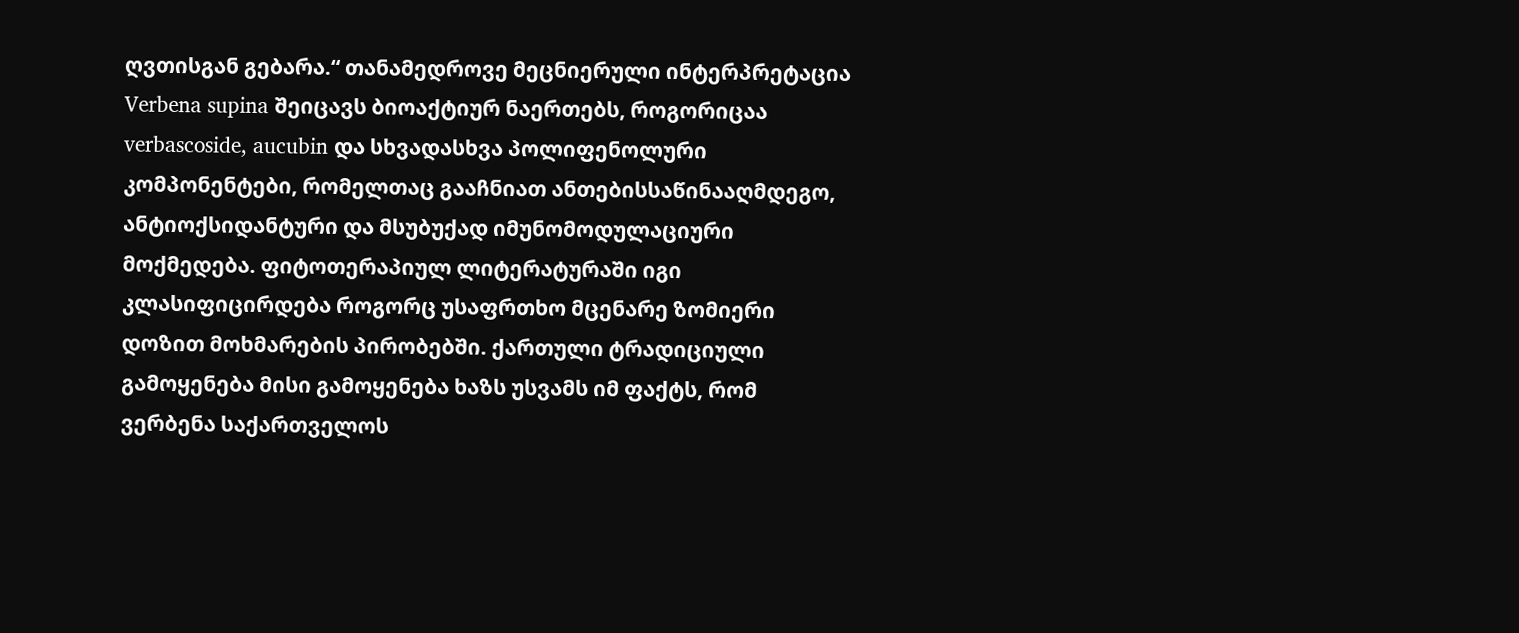ღვთისგან გებარა.“ თანამედროვე მეცნიერული ინტერპრეტაცია Verbena supina შეიცავს ბიოაქტიურ ნაერთებს, როგორიცაა verbascoside, aucubin და სხვადასხვა პოლიფენოლური კომპონენტები, რომელთაც გააჩნიათ ანთებისსაწინააღმდეგო, ანტიოქსიდანტური და მსუბუქად იმუნომოდულაციური მოქმედება. ფიტოთერაპიულ ლიტერატურაში იგი კლასიფიცირდება როგორც უსაფრთხო მცენარე ზომიერი დოზით მოხმარების პირობებში. ქართული ტრადიციული გამოყენება მისი გამოყენება ხაზს უსვამს იმ ფაქტს, რომ ვერბენა საქართველოს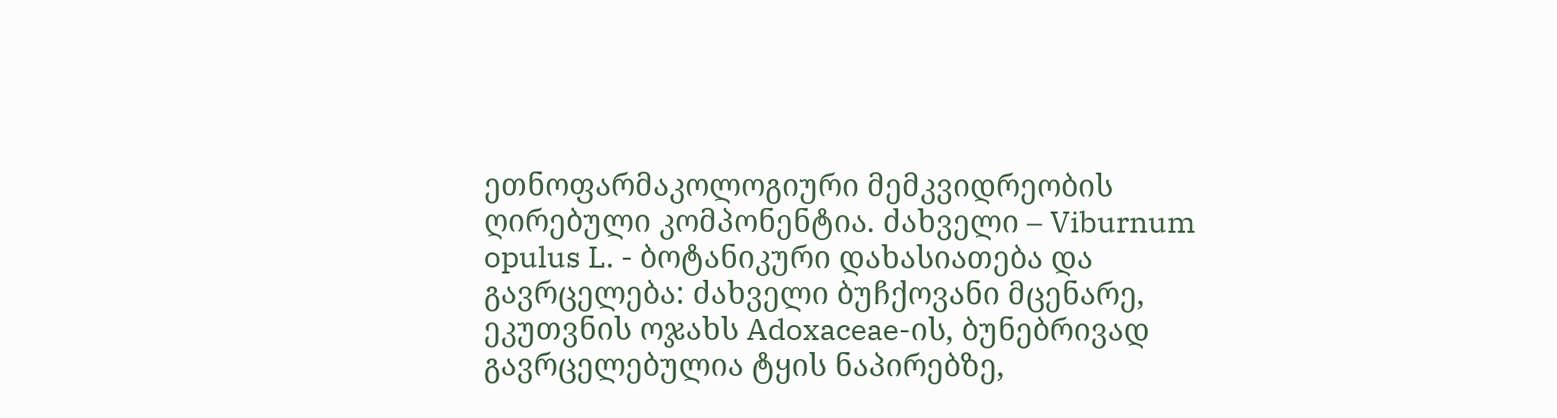ეთნოფარმაკოლოგიური მემკვიდრეობის ღირებული კომპონენტია. ძახველი – Viburnum opulus L. - ბოტანიკური დახასიათება და გავრცელება: ძახველი ბუჩქოვანი მცენარე, ეკუთვნის ოჯახს Adoxaceae-ის, ბუნებრივად გავრცელებულია ტყის ნაპირებზე,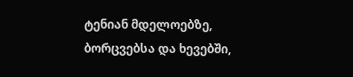ტენიან მდელოებზე, ბორცვებსა და ხევებში,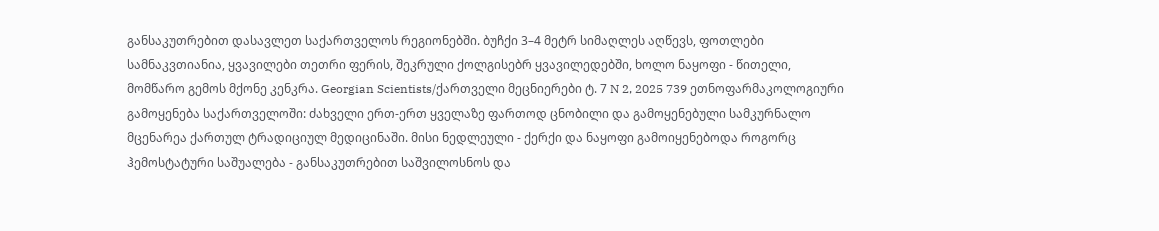განსაკუთრებით დასავლეთ საქართველოს რეგიონებში. ბუჩქი 3–4 მეტრ სიმაღლეს აღწევს, ფოთლები სამნაკვთიანია, ყვავილები თეთრი ფერის, შეკრული ქოლგისებრ ყვავილედებში, ხოლო ნაყოფი - წითელი, მომწარო გემოს მქონე კენკრა. Georgian Scientists/ქართველი მეცნიერები ტ. 7 N 2, 2025 739 ეთნოფარმაკოლოგიური გამოყენება საქართველოში: ძახველი ერთ-ერთ ყველაზე ფართოდ ცნობილი და გამოყენებული სამკურნალო მცენარეა ქართულ ტრადიციულ მედიცინაში. მისი ნედლეული - ქერქი და ნაყოფი გამოიყენებოდა როგორც ჰემოსტატური საშუალება - განსაკუთრებით საშვილოსნოს და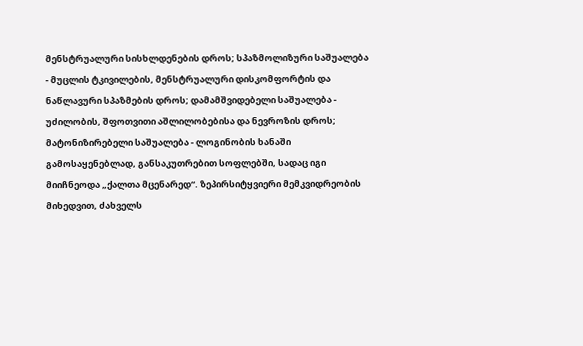მენსტრუალური სისხლდენების დროს; სპაზმოლიზური საშუალება - მუცლის ტკივილების, მენსტრუალური დისკომფორტის და ნაწლავური სპაზმების დროს; დამამშვიდებელი საშუალება - უძილობის, შფოთვითი აშლილობებისა და ნევროზის დროს; მატონიზირებელი საშუალება - ლოგინობის ხანაში გამოსაყენებლად, განსაკუთრებით სოფლებში, სადაც იგი მიიჩნეოდა „ქალთა მცენარედ“. ზეპირსიტყვიერი მემკვიდრეობის მიხედვით, ძახველს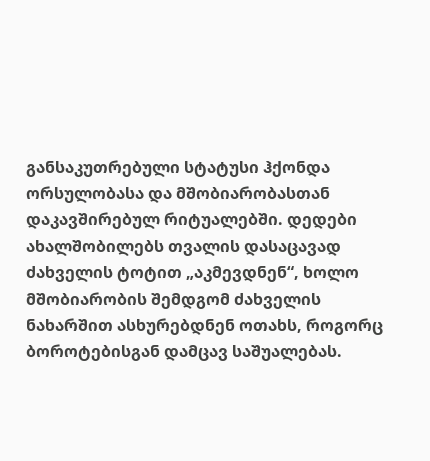განსაკუთრებული სტატუსი ჰქონდა ორსულობასა და მშობიარობასთან დაკავშირებულ რიტუალებში. დედები ახალშობილებს თვალის დასაცავად ძახველის ტოტით „აკმევდნენ“, ხოლო მშობიარობის შემდგომ ძახველის ნახარშით ასხურებდნენ ოთახს, როგორც ბოროტებისგან დამცავ საშუალებას.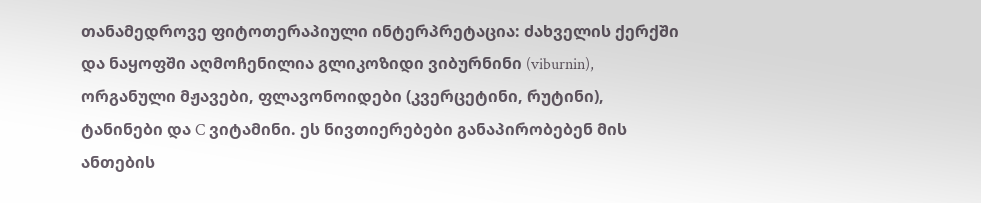თანამედროვე ფიტოთერაპიული ინტერპრეტაცია: ძახველის ქერქში და ნაყოფში აღმოჩენილია გლიკოზიდი ვიბურნინი (viburnin), ორგანული მჟავები, ფლავონოიდები (კვერცეტინი, რუტინი), ტანინები და C ვიტამინი. ეს ნივთიერებები განაპირობებენ მის ანთების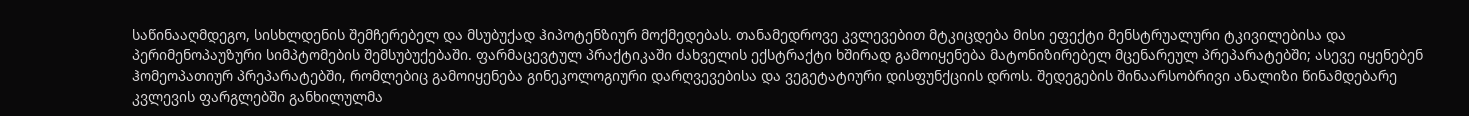საწინააღმდეგო, სისხლდენის შემჩერებელ და მსუბუქად ჰიპოტენზიურ მოქმედებას. თანამედროვე კვლევებით მტკიცდება მისი ეფექტი მენსტრუალური ტკივილებისა და პერიმენოპაუზური სიმპტომების შემსუბუქებაში. ფარმაცევტულ პრაქტიკაში ძახველის ექსტრაქტი ხშირად გამოიყენება მატონიზირებელ მცენარეულ პრეპარატებში; ასევე იყენებენ ჰომეოპათიურ პრეპარატებში, რომლებიც გამოიყენება გინეკოლოგიური დარღვევებისა და ვეგეტატიური დისფუნქციის დროს. შედეგების შინაარსობრივი ანალიზი წინამდებარე კვლევის ფარგლებში განხილულმა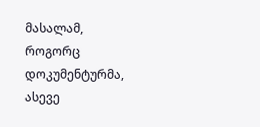მასალამ, როგორც დოკუმენტურმა, ასევე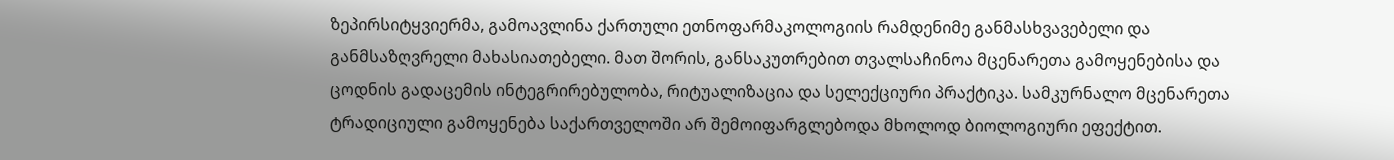ზეპირსიტყვიერმა, გამოავლინა ქართული ეთნოფარმაკოლოგიის რამდენიმე განმასხვავებელი და განმსაზღვრელი მახასიათებელი. მათ შორის, განსაკუთრებით თვალსაჩინოა მცენარეთა გამოყენებისა და ცოდნის გადაცემის ინტეგრირებულობა, რიტუალიზაცია და სელექციური პრაქტიკა. სამკურნალო მცენარეთა ტრადიციული გამოყენება საქართველოში არ შემოიფარგლებოდა მხოლოდ ბიოლოგიური ეფექტით.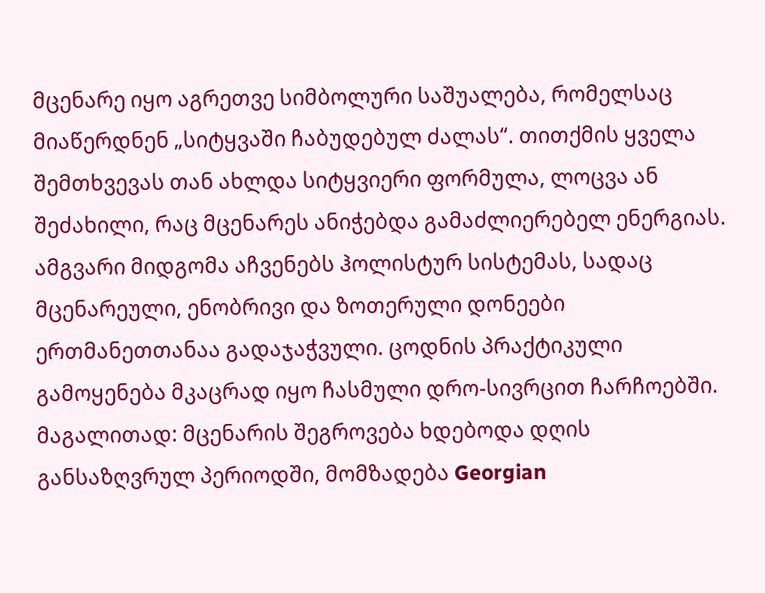მცენარე იყო აგრეთვე სიმბოლური საშუალება, რომელსაც მიაწერდნენ „სიტყვაში ჩაბუდებულ ძალას“. თითქმის ყველა შემთხვევას თან ახლდა სიტყვიერი ფორმულა, ლოცვა ან შეძახილი, რაც მცენარეს ანიჭებდა გამაძლიერებელ ენერგიას. ამგვარი მიდგომა აჩვენებს ჰოლისტურ სისტემას, სადაც მცენარეული, ენობრივი და ზოთერული დონეები ერთმანეთთანაა გადაჯაჭვული. ცოდნის პრაქტიკული გამოყენება მკაცრად იყო ჩასმული დრო-სივრცით ჩარჩოებში. მაგალითად: მცენარის შეგროვება ხდებოდა დღის განსაზღვრულ პერიოდში, მომზადება Georgian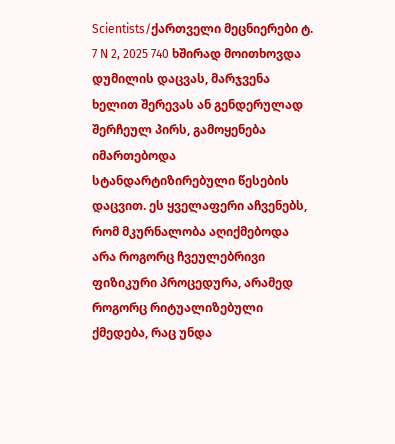Scientists/ქართველი მეცნიერები ტ. 7 N 2, 2025 740 ხშირად მოითხოვდა დუმილის დაცვას, მარჯვენა ხელით შერევას ან გენდერულად შერჩეულ პირს, გამოყენება იმართებოდა სტანდარტიზირებული წესების დაცვით. ეს ყველაფერი აჩვენებს, რომ მკურნალობა აღიქმებოდა არა როგორც ჩვეულებრივი ფიზიკური პროცედურა, არამედ როგორც რიტუალიზებული ქმედება, რაც უნდა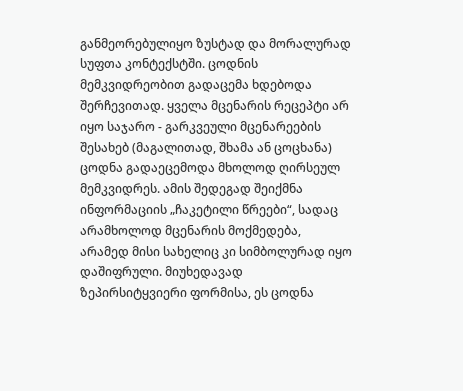განმეორებულიყო ზუსტად და მორალურად სუფთა კონტექსტში. ცოდნის მემკვიდრეობით გადაცემა ხდებოდა შერჩევითად. ყველა მცენარის რეცეპტი არ იყო საჯარო - გარკვეული მცენარეების შესახებ (მაგალითად, შხამა ან ცოცხანა) ცოდნა გადაეცემოდა მხოლოდ ღირსეულ მემკვიდრეს. ამის შედეგად შეიქმნა ინფორმაციის „ჩაკეტილი წრეები“, სადაც არამხოლოდ მცენარის მოქმედება, არამედ მისი სახელიც კი სიმბოლურად იყო დაშიფრული. მიუხედავად ზეპირსიტყვიერი ფორმისა, ეს ცოდნა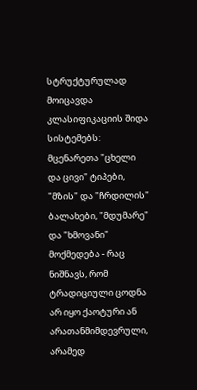სტრუქტურულად მოიცავდა კლასიფიკაციის შიდა სისტემებს: მცენარეთა "ცხელი და ცივი" ტიპები, "მზის" და "ჩრდილის" ბალახები, "მდუმარე" და "ხმოვანი" მოქმედება - რაც ნიშნავს, რომ ტრადიციული ცოდნა არ იყო ქაოტური ან არათანმიმდევრული, არამედ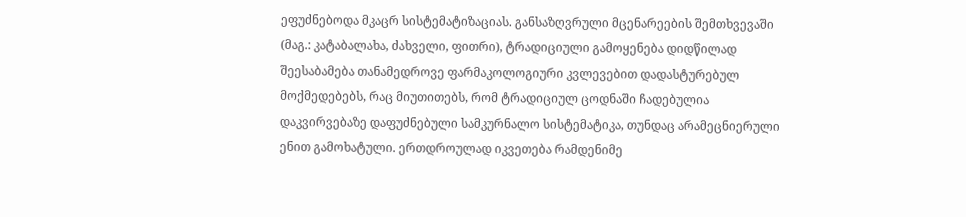ეფუძნებოდა მკაცრ სისტემატიზაციას. განსაზღვრული მცენარეების შემთხვევაში (მაგ.: კატაბალახა, ძახველი, ფითრი), ტრადიციული გამოყენება დიდწილად შეესაბამება თანამედროვე ფარმაკოლოგიური კვლევებით დადასტურებულ მოქმედებებს, რაც მიუთითებს, რომ ტრადიციულ ცოდნაში ჩადებულია დაკვირვებაზე დაფუძნებული სამკურნალო სისტემატიკა, თუნდაც არამეცნიერული ენით გამოხატული. ერთდროულად იკვეთება რამდენიმე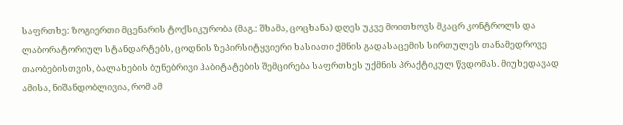საფრთხე: ზოგიერთი მცენარის ტოქსიკურობა (მაგ.: შხამა, ცოცხანა) დღეს უკვე მოითხოვს მკაცრ კონტროლს და ლაბორატორიულ სტანდარტებს, ცოდნის ზეპირსიტყვიერი ხასიათი ქმნის გადასაცემის სირთულეს თანამედროვე თაობებისთვის, ბალახების ბუნებრივი ჰაბიტატების შემცირება საფრთხეს უქმნის პრაქტიკულ წვდომას. მიუხედავად ამისა, ნიშანდობლივია, რომ ამ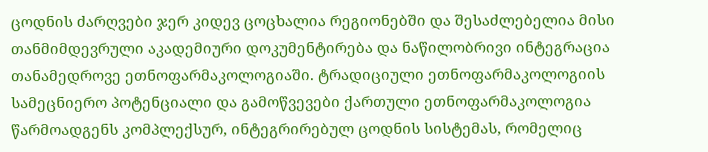ცოდნის ძარღვები ჯერ კიდევ ცოცხალია რეგიონებში და შესაძლებელია მისი თანმიმდევრული აკადემიური დოკუმენტირება და ნაწილობრივი ინტეგრაცია თანამედროვე ეთნოფარმაკოლოგიაში. ტრადიციული ეთნოფარმაკოლოგიის სამეცნიერო პოტენციალი და გამოწვევები ქართული ეთნოფარმაკოლოგია წარმოადგენს კომპლექსურ, ინტეგრირებულ ცოდნის სისტემას, რომელიც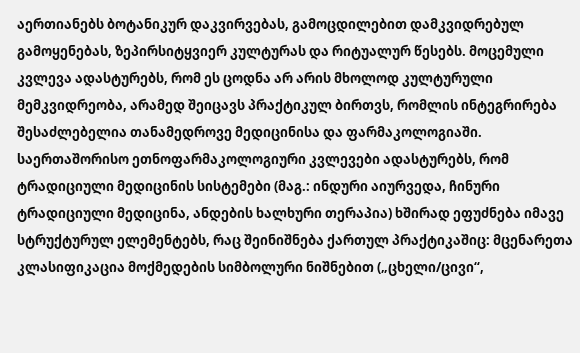აერთიანებს ბოტანიკურ დაკვირვებას, გამოცდილებით დამკვიდრებულ გამოყენებას, ზეპირსიტყვიერ კულტურას და რიტუალურ წესებს. მოცემული კვლევა ადასტურებს, რომ ეს ცოდნა არ არის მხოლოდ კულტურული მემკვიდრეობა, არამედ შეიცავს პრაქტიკულ ბირთვს, რომლის ინტეგრირება შესაძლებელია თანამედროვე მედიცინისა და ფარმაკოლოგიაში. საერთაშორისო ეთნოფარმაკოლოგიური კვლევები ადასტურებს, რომ ტრადიციული მედიცინის სისტემები (მაგ.: ინდური აიურვედა, ჩინური ტრადიციული მედიცინა, ანდების ხალხური თერაპია) ხშირად ეფუძნება იმავე სტრუქტურულ ელემენტებს, რაც შეინიშნება ქართულ პრაქტიკაშიც: მცენარეთა კლასიფიკაცია მოქმედების სიმბოლური ნიშნებით („ცხელი/ცივი“,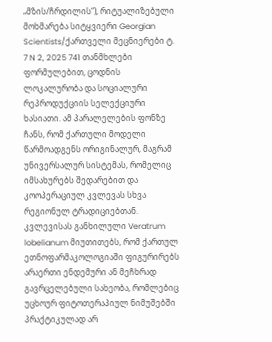„მზის/ჩრდილის“), რიტუალიზებული მოხმარება სიტყვიერი Georgian Scientists/ქართველი მეცნიერები ტ. 7 N 2, 2025 741 თანმხლები ფორმულებით, ცოდნის ლოკალურობა და სოციალური რეპროდუქციის სელექციური ხასიათი. ამ პარალელების ფონზე ჩანს, რომ ქართული მოდელი წარმოადგენს ორიგინალურ, მაგრამ უნივერსალურ სისტემას, რომელიც იმსახურებს შედარებით და კოოპერაციულ კვლევას სხვა რეგიონულ ტრადიციებთან. კვლევისას განხილული Veratrum lobelianum მიუთითებს, რომ ქართულ ეთნოფარმაკოლოგიაში ფიგურირებს არაერთი ენდემური ან მეჩხრად გავრცელებული სახეობა, რომლებიც უცხოურ ფიტოთერაპიულ ნიმუშებში პრაქტიკულად არ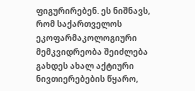ფიგურირებენ. ეს ნიშნავს, რომ საქართველოს ეკოფარმაკოლოგიური მემკვიდრეობა შეიძლება გახდეს ახალ აქტიური ნივთიერებების წყარო,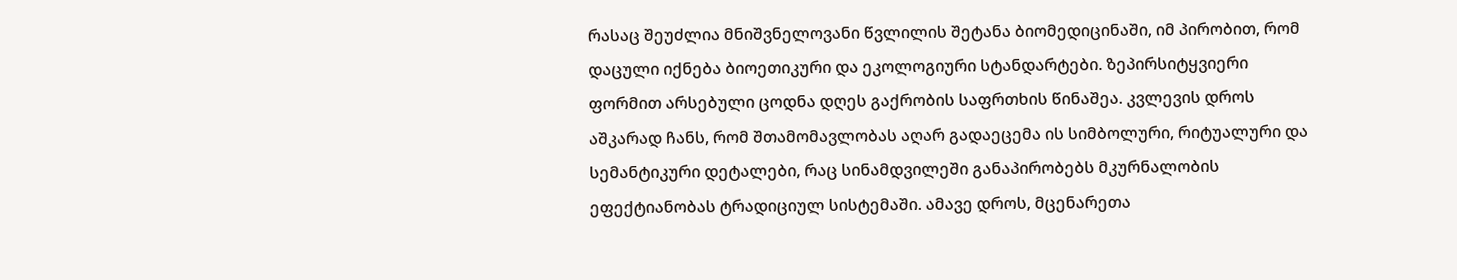რასაც შეუძლია მნიშვნელოვანი წვლილის შეტანა ბიომედიცინაში, იმ პირობით, რომ დაცული იქნება ბიოეთიკური და ეკოლოგიური სტანდარტები. ზეპირსიტყვიერი ფორმით არსებული ცოდნა დღეს გაქრობის საფრთხის წინაშეა. კვლევის დროს აშკარად ჩანს, რომ შთამომავლობას აღარ გადაეცემა ის სიმბოლური, რიტუალური და სემანტიკური დეტალები, რაც სინამდვილეში განაპირობებს მკურნალობის ეფექტიანობას ტრადიციულ სისტემაში. ამავე დროს, მცენარეთა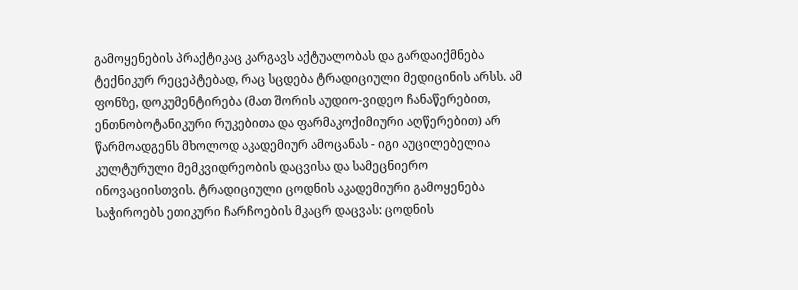გამოყენების პრაქტიკაც კარგავს აქტუალობას და გარდაიქმნება ტექნიკურ რეცეპტებად, რაც სცდება ტრადიციული მედიცინის არსს. ამ ფონზე, დოკუმენტირება (მათ შორის აუდიო-ვიდეო ჩანაწერებით, ენთნობოტანიკური რუკებითა და ფარმაკოქიმიური აღწერებით) არ წარმოადგენს მხოლოდ აკადემიურ ამოცანას - იგი აუცილებელია კულტურული მემკვიდრეობის დაცვისა და სამეცნიერო ინოვაციისთვის. ტრადიციული ცოდნის აკადემიური გამოყენება საჭიროებს ეთიკური ჩარჩოების მკაცრ დაცვას: ცოდნის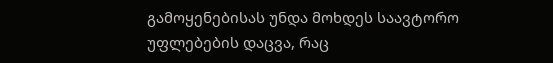გამოყენებისას უნდა მოხდეს საავტორო უფლებების დაცვა, რაც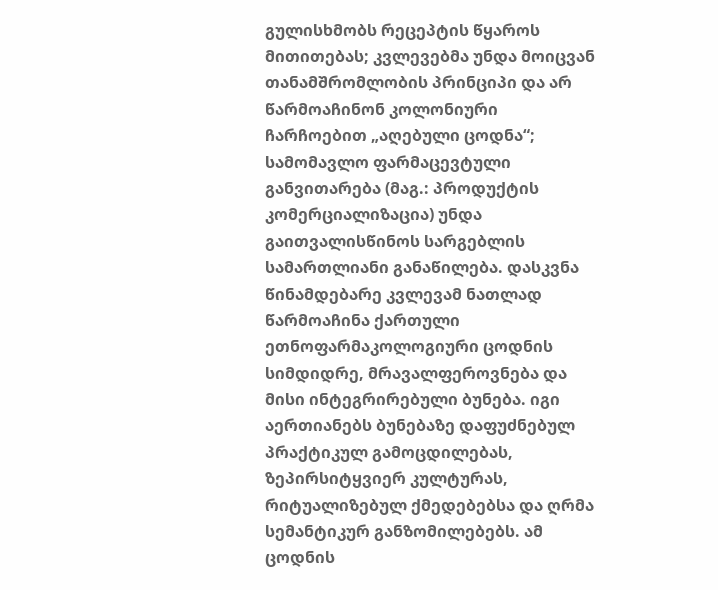გულისხმობს რეცეპტის წყაროს მითითებას; კვლევებმა უნდა მოიცვან თანამშრომლობის პრინციპი და არ წარმოაჩინონ კოლონიური ჩარჩოებით „აღებული ცოდნა“; სამომავლო ფარმაცევტული განვითარება (მაგ.: პროდუქტის კომერციალიზაცია) უნდა გაითვალისწინოს სარგებლის სამართლიანი განაწილება. დასკვნა წინამდებარე კვლევამ ნათლად წარმოაჩინა ქართული ეთნოფარმაკოლოგიური ცოდნის სიმდიდრე, მრავალფეროვნება და მისი ინტეგრირებული ბუნება. იგი აერთიანებს ბუნებაზე დაფუძნებულ პრაქტიკულ გამოცდილებას, ზეპირსიტყვიერ კულტურას, რიტუალიზებულ ქმედებებსა და ღრმა სემანტიკურ განზომილებებს. ამ ცოდნის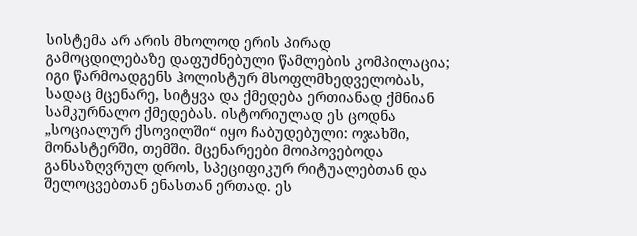სისტემა არ არის მხოლოდ ერის პირად გამოცდილებაზე დაფუძნებული წამლების კომპილაცია; იგი წარმოადგენს ჰოლისტურ მსოფლმხედველობას, სადაც მცენარე, სიტყვა და ქმედება ერთიანად ქმნიან სამკურნალო ქმედებას. ისტორიულად ეს ცოდნა „სოციალურ ქსოვილში“ იყო ჩაბუდებული: ოჯახში, მონასტერში, თემში. მცენარეები მოიპოვებოდა განსაზღვრულ დროს, სპეციფიკურ რიტუალებთან და შელოცვებთან ენასთან ერთად. ეს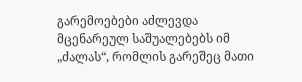გარემოებები აძლევდა მცენარეულ საშუალებებს იმ „ძალას“, რომლის გარეშეც მათი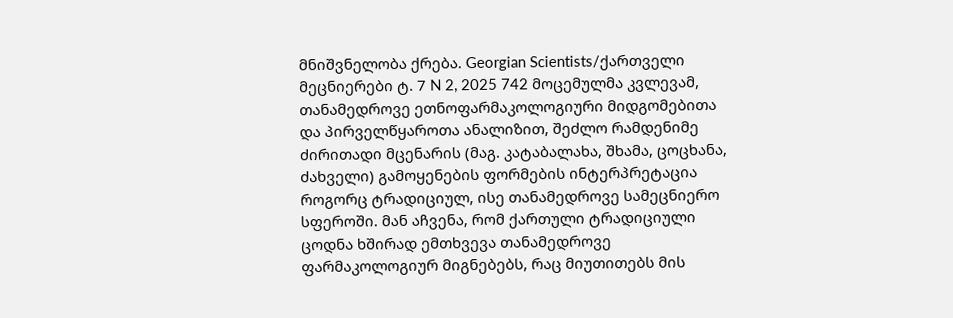მნიშვნელობა ქრება. Georgian Scientists/ქართველი მეცნიერები ტ. 7 N 2, 2025 742 მოცემულმა კვლევამ, თანამედროვე ეთნოფარმაკოლოგიური მიდგომებითა და პირველწყაროთა ანალიზით, შეძლო რამდენიმე ძირითადი მცენარის (მაგ. კატაბალახა, შხამა, ცოცხანა, ძახველი) გამოყენების ფორმების ინტერპრეტაცია როგორც ტრადიციულ, ისე თანამედროვე სამეცნიერო სფეროში. მან აჩვენა, რომ ქართული ტრადიციული ცოდნა ხშირად ემთხვევა თანამედროვე ფარმაკოლოგიურ მიგნებებს, რაც მიუთითებს მის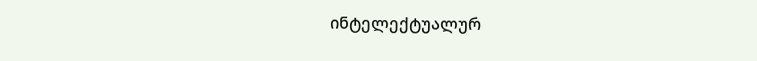ინტელექტუალურ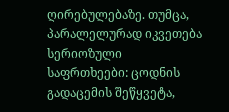ღირებულებაზე. თუმცა, პარალელურად იკვეთება სერიოზული საფრთხეები: ცოდნის გადაცემის შეწყვეტა,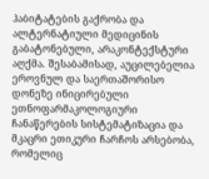ჰაბიტატების გაქრობა და ალტერნატიული მედიცინის გაბატონებული, არაკონტექსტური აღქმა. შესაბამისად, აუცილებელია ეროვნულ და საერთაშორისო დონეზე ინიცირებული ეთნოფარმაკოლოგიური ჩანაწერების სისტემატიზაცია და მკაცრი ეთიკური ჩარჩოს არსებობა, რომელიც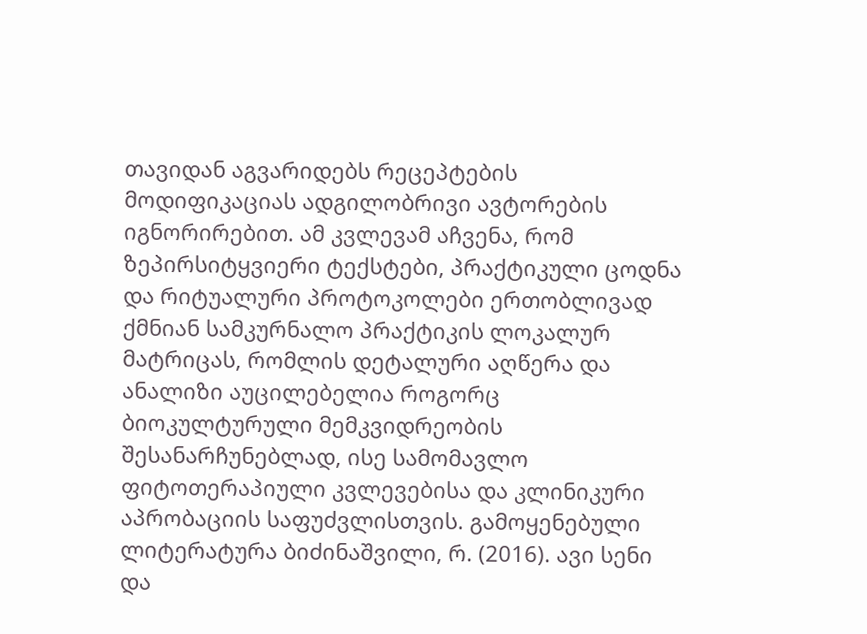თავიდან აგვარიდებს რეცეპტების მოდიფიკაციას ადგილობრივი ავტორების იგნორირებით. ამ კვლევამ აჩვენა, რომ ზეპირსიტყვიერი ტექსტები, პრაქტიკული ცოდნა და რიტუალური პროტოკოლები ერთობლივად ქმნიან სამკურნალო პრაქტიკის ლოკალურ მატრიცას, რომლის დეტალური აღწერა და ანალიზი აუცილებელია როგორც ბიოკულტურული მემკვიდრეობის შესანარჩუნებლად, ისე სამომავლო ფიტოთერაპიული კვლევებისა და კლინიკური აპრობაციის საფუძვლისთვის. გამოყენებული ლიტერატურა ბიძინაშვილი, რ. (2016). ავი სენი და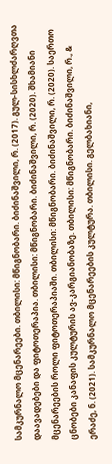სამკურნალო მცენარეები. თბილისი: მწიგნობარი. ბიძინაშვილი, რ. (2017). გულ-სისხლძარღვთა დაავადებები და ფიტოთერაპია. თბილისი: მწიგნობარი. ბიძინაშვილი, რ. (2020). შხამიანი მცენარეების როლი ფიტოთერაპიაში. თბილისი: მწიგნობარი. ბიძინაშვილი, რ. (2020). საერთო ცნობები კანაფის კულტურის ავ-კარგიანობაზე. თბილისი: მწიგნობარი. ბიძინაშვილი, რ., & ერაძე, ნ. (2021). სამკურნალო მცენარეების კულტურა. თბილისი. გელბახიანი,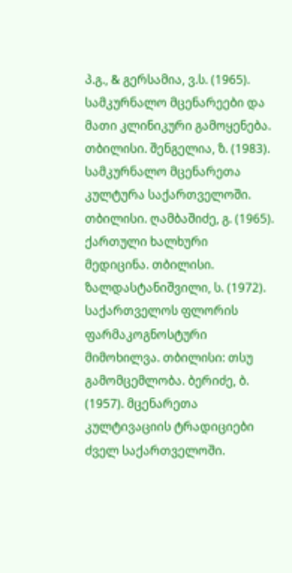პ.გ., & გერსამია, ვ.ს. (1965). სამკურნალო მცენარეები და მათი კლინიკური გამოყენება. თბილისი. შენგელია, ზ. (1983). სამკურნალო მცენარეთა კულტურა საქართველოში. თბილისი. ღამბაშიძე, გ. (1965). ქართული ხალხური მედიცინა. თბილისი. ზალდასტანიშვილი, ს. (1972). საქართველოს ფლორის ფარმაკოგნოსტური მიმოხილვა. თბილისი: თსუ გამომცემლობა. ბერიძე, ბ. (1957). მცენარეთა კულტივაციის ტრადიციები ძველ საქართველოში.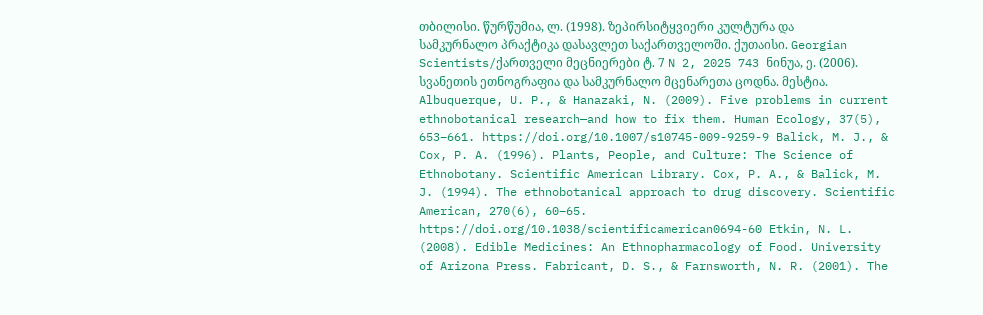თბილისი. წურწუმია, ლ. (1998). ზეპირსიტყვიერი კულტურა და სამკურნალო პრაქტიკა დასავლეთ საქართველოში. ქუთაისი. Georgian Scientists/ქართველი მეცნიერები ტ. 7 N 2, 2025 743 ნინუა, ე. (2006). სვანეთის ეთნოგრაფია და სამკურნალო მცენარეთა ცოდნა. მესტია. Albuquerque, U. P., & Hanazaki, N. (2009). Five problems in current ethnobotanical research—and how to fix them. Human Ecology, 37(5), 653–661. https://doi.org/10.1007/s10745-009-9259-9 Balick, M. J., & Cox, P. A. (1996). Plants, People, and Culture: The Science of Ethnobotany. Scientific American Library. Cox, P. A., & Balick, M. J. (1994). The ethnobotanical approach to drug discovery. Scientific American, 270(6), 60–65. https://doi.org/10.1038/scientificamerican0694-60 Etkin, N. L. (2008). Edible Medicines: An Ethnopharmacology of Food. University of Arizona Press. Fabricant, D. S., & Farnsworth, N. R. (2001). The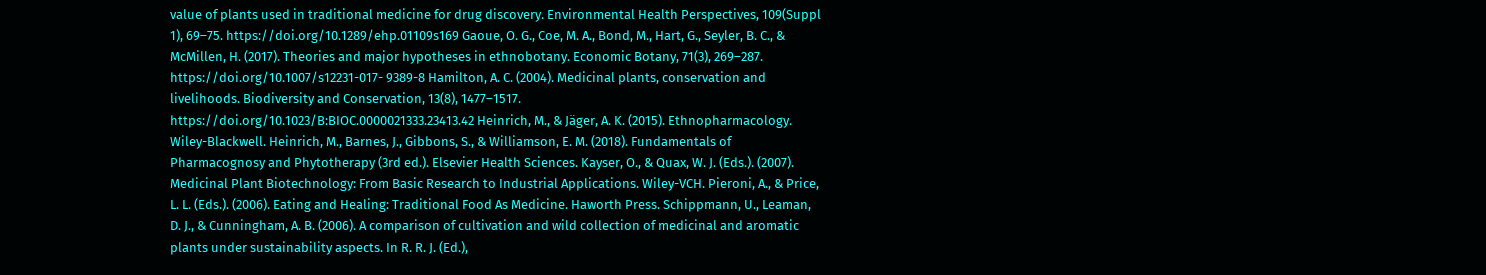value of plants used in traditional medicine for drug discovery. Environmental Health Perspectives, 109(Suppl 1), 69–75. https://doi.org/10.1289/ehp.01109s169 Gaoue, O. G., Coe, M. A., Bond, M., Hart, G., Seyler, B. C., & McMillen, H. (2017). Theories and major hypotheses in ethnobotany. Economic Botany, 71(3), 269–287. https://doi.org/10.1007/s12231-017- 9389-8 Hamilton, A. C. (2004). Medicinal plants, conservation and livelihoods. Biodiversity and Conservation, 13(8), 1477–1517. https://doi.org/10.1023/B:BIOC.0000021333.23413.42 Heinrich, M., & Jäger, A. K. (2015). Ethnopharmacology. Wiley-Blackwell. Heinrich, M., Barnes, J., Gibbons, S., & Williamson, E. M. (2018). Fundamentals of Pharmacognosy and Phytotherapy (3rd ed.). Elsevier Health Sciences. Kayser, O., & Quax, W. J. (Eds.). (2007). Medicinal Plant Biotechnology: From Basic Research to Industrial Applications. Wiley-VCH. Pieroni, A., & Price, L. L. (Eds.). (2006). Eating and Healing: Traditional Food As Medicine. Haworth Press. Schippmann, U., Leaman, D. J., & Cunningham, A. B. (2006). A comparison of cultivation and wild collection of medicinal and aromatic plants under sustainability aspects. In R. R. J. (Ed.),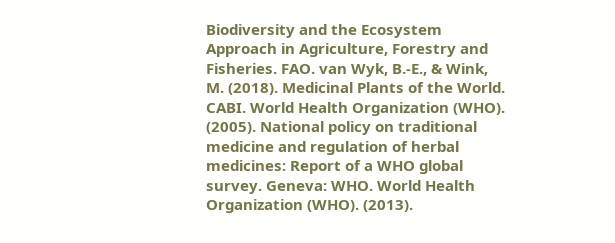Biodiversity and the Ecosystem Approach in Agriculture, Forestry and Fisheries. FAO. van Wyk, B.-E., & Wink, M. (2018). Medicinal Plants of the World. CABI. World Health Organization (WHO). (2005). National policy on traditional medicine and regulation of herbal medicines: Report of a WHO global survey. Geneva: WHO. World Health Organization (WHO). (2013).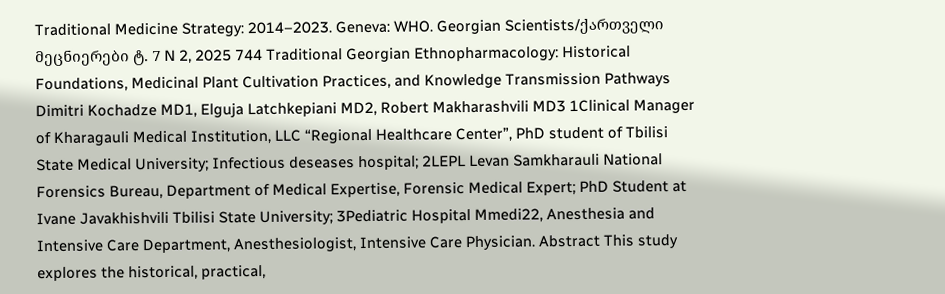Traditional Medicine Strategy: 2014–2023. Geneva: WHO. Georgian Scientists/ქართველი მეცნიერები ტ. 7 N 2, 2025 744 Traditional Georgian Ethnopharmacology: Historical Foundations, Medicinal Plant Cultivation Practices, and Knowledge Transmission Pathways Dimitri Kochadze MD1, Elguja Latchkepiani MD2, Robert Makharashvili MD3 1Clinical Manager of Kharagauli Medical Institution, LLC “Regional Healthcare Center”, PhD student of Tbilisi State Medical University; Infectious deseases hospital; 2LEPL Levan Samkharauli National Forensics Bureau, Department of Medical Expertise, Forensic Medical Expert; PhD Student at Ivane Javakhishvili Tbilisi State University; 3Pediatric Hospital Mmedi22, Anesthesia and Intensive Care Department, Anesthesiologist, Intensive Care Physician. Abstract This study explores the historical, practical,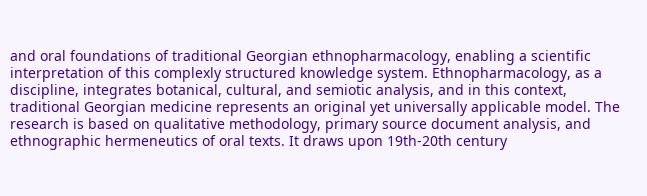and oral foundations of traditional Georgian ethnopharmacology, enabling a scientific interpretation of this complexly structured knowledge system. Ethnopharmacology, as a discipline, integrates botanical, cultural, and semiotic analysis, and in this context, traditional Georgian medicine represents an original yet universally applicable model. The research is based on qualitative methodology, primary source document analysis, and ethnographic hermeneutics of oral texts. It draws upon 19th-20th century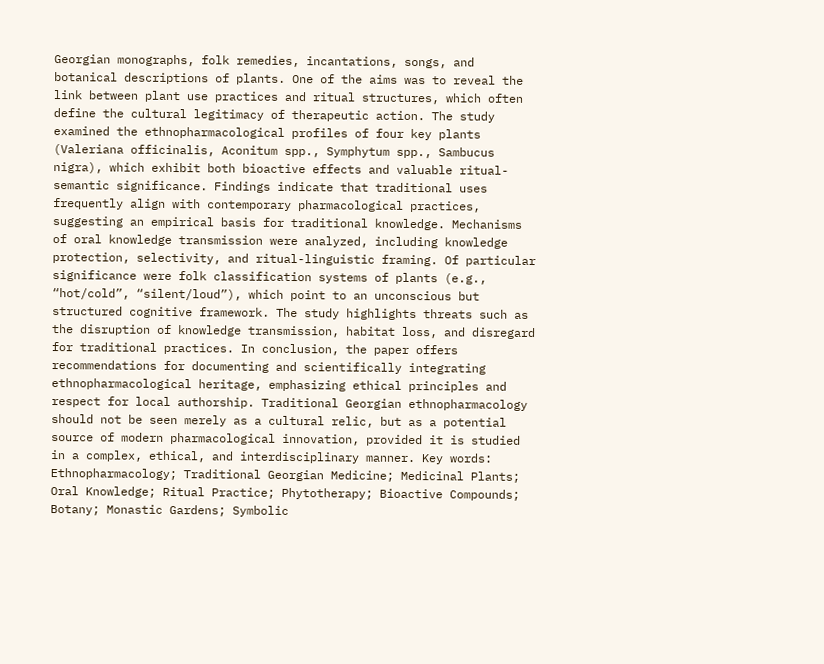Georgian monographs, folk remedies, incantations, songs, and botanical descriptions of plants. One of the aims was to reveal the link between plant use practices and ritual structures, which often define the cultural legitimacy of therapeutic action. The study examined the ethnopharmacological profiles of four key plants (Valeriana officinalis, Aconitum spp., Symphytum spp., Sambucus nigra), which exhibit both bioactive effects and valuable ritual-semantic significance. Findings indicate that traditional uses frequently align with contemporary pharmacological practices, suggesting an empirical basis for traditional knowledge. Mechanisms of oral knowledge transmission were analyzed, including knowledge protection, selectivity, and ritual-linguistic framing. Of particular significance were folk classification systems of plants (e.g., “hot/cold”, “silent/loud”), which point to an unconscious but structured cognitive framework. The study highlights threats such as the disruption of knowledge transmission, habitat loss, and disregard for traditional practices. In conclusion, the paper offers recommendations for documenting and scientifically integrating ethnopharmacological heritage, emphasizing ethical principles and respect for local authorship. Traditional Georgian ethnopharmacology should not be seen merely as a cultural relic, but as a potential source of modern pharmacological innovation, provided it is studied in a complex, ethical, and interdisciplinary manner. Key words: Ethnopharmacology; Traditional Georgian Medicine; Medicinal Plants; Oral Knowledge; Ritual Practice; Phytotherapy; Bioactive Compounds; Botany; Monastic Gardens; Symbolic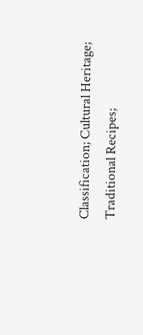Classification; Cultural Heritage; Traditional Recipes;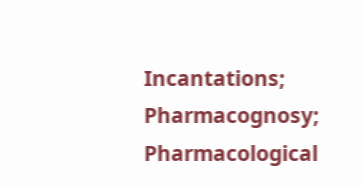Incantations; Pharmacognosy; Pharmacological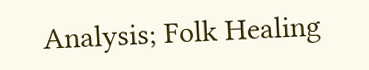Analysis; Folk Healing